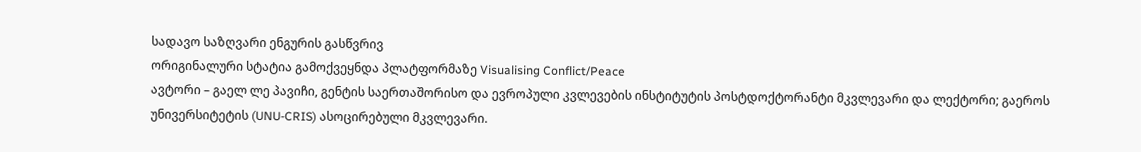სადავო საზღვარი ენგურის გასწვრივ
ორიგინალური სტატია გამოქვეყნდა პლატფორმაზე Visualising Conflict/Peace
ავტორი – გაელ ლე პავიჩი, გენტის საერთაშორისო და ევროპული კვლევების ინსტიტუტის პოსტდოქტორანტი მკვლევარი და ლექტორი; გაეროს უნივერსიტეტის (UNU-CRIS) ასოცირებული მკვლევარი.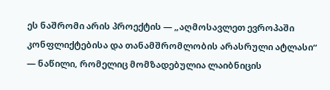ეს ნაშრომი არის პროექტის — „აღმოსავლეთ ევროპაში კონფლიქტებისა და თანამშრომლობის არასრული ატლასი“ — ნაწილი, რომელიც მომზადებულია ლაიბნიცის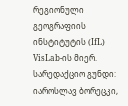რეგიონული გეოგრაფიის ინსტიტუტის (IfL) VisLab-ის მიერ. სარედაქციო გუნდი: იაროსლავ ბორეცკი,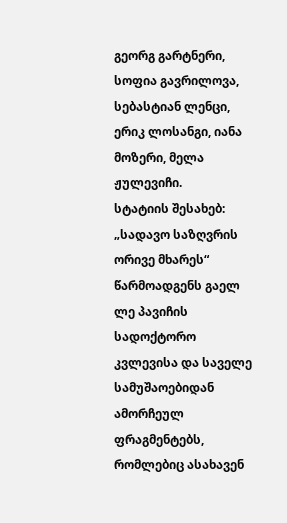გეორგ გარტნერი, სოფია გავრილოვა, სებასტიან ლენცი, ერიკ ლოსანგი, იანა მოზერი, მელა ჟულევიჩი.
სტატიის შესახებ: „სადავო საზღვრის ორივე მხარეს“ წარმოადგენს გაელ ლე პავიჩის სადოქტორო კვლევისა და საველე სამუშაოებიდან ამორჩეულ ფრაგმენტებს, რომლებიც ასახავენ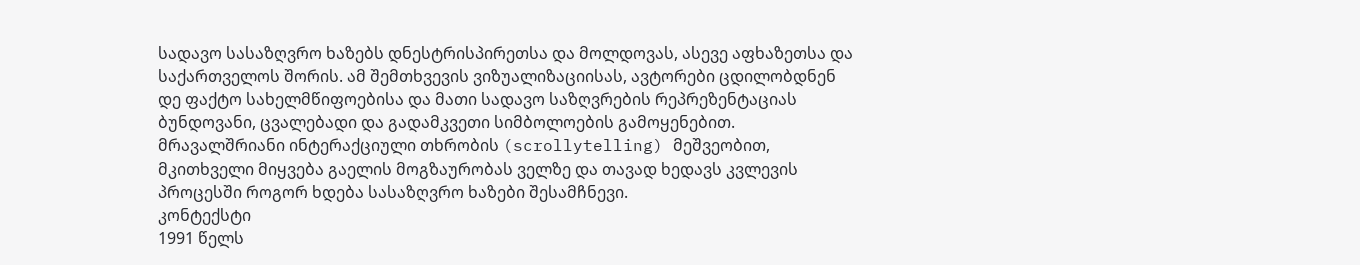სადავო სასაზღვრო ხაზებს დნესტრისპირეთსა და მოლდოვას, ასევე აფხაზეთსა და საქართველოს შორის. ამ შემთხვევის ვიზუალიზაციისას, ავტორები ცდილობდნენ დე ფაქტო სახელმწიფოებისა და მათი სადავო საზღვრების რეპრეზენტაციას ბუნდოვანი, ცვალებადი და გადამკვეთი სიმბოლოების გამოყენებით. მრავალშრიანი ინტერაქციული თხრობის (scrollytelling) მეშვეობით, მკითხველი მიყვება გაელის მოგზაურობას ველზე და თავად ხედავს კვლევის პროცესში როგორ ხდება სასაზღვრო ხაზები შესამჩნევი.
კონტექსტი
1991 წელს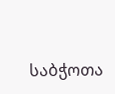საბჭოთა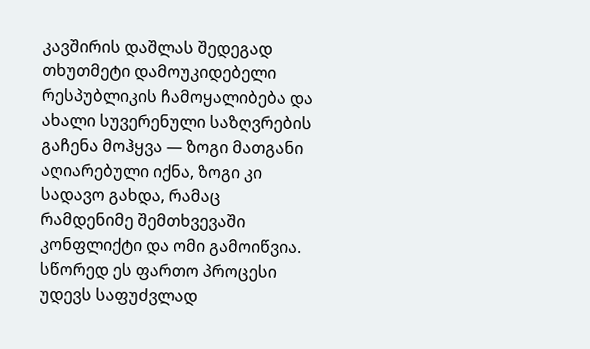კავშირის დაშლას შედეგად თხუთმეტი დამოუკიდებელი რესპუბლიკის ჩამოყალიბება და ახალი სუვერენული საზღვრების გაჩენა მოჰყვა — ზოგი მათგანი აღიარებული იქნა, ზოგი კი სადავო გახდა, რამაც რამდენიმე შემთხვევაში კონფლიქტი და ომი გამოიწვია. სწორედ ეს ფართო პროცესი უდევს საფუძვლად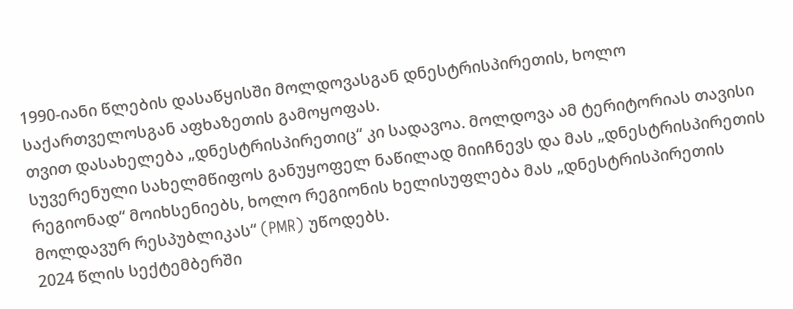1990-იანი წლების დასაწყისში მოლდოვასგან დნესტრისპირეთის, ხოლო საქართველოსგან აფხაზეთის გამოყოფას.
თვით დასახელება „დნესტრისპირეთიც“ კი სადავოა. მოლდოვა ამ ტერიტორიას თავისი სუვერენული სახელმწიფოს განუყოფელ ნაწილად მიიჩნევს და მას „დნესტრისპირეთის რეგიონად“ მოიხსენიებს, ხოლო რეგიონის ხელისუფლება მას „დნესტრისპირეთის მოლდავურ რესპუბლიკას“ (PMR) უწოდებს.
2024 წლის სექტემბერში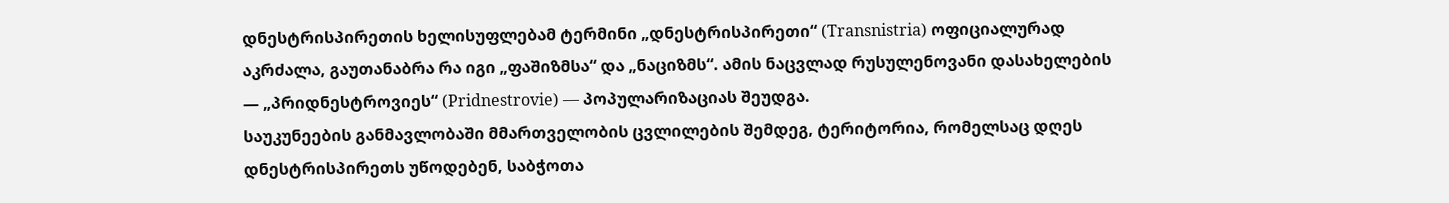დნესტრისპირეთის ხელისუფლებამ ტერმინი „დნესტრისპირეთი“ (Transnistria) ოფიციალურად აკრძალა, გაუთანაბრა რა იგი „ფაშიზმსა“ და „ნაციზმს“. ამის ნაცვლად რუსულენოვანი დასახელების — „პრიდნესტროვიეს“ (Pridnestrovie) — პოპულარიზაციას შეუდგა.
საუკუნეების განმავლობაში მმართველობის ცვლილების შემდეგ, ტერიტორია, რომელსაც დღეს დნესტრისპირეთს უწოდებენ, საბჭოთა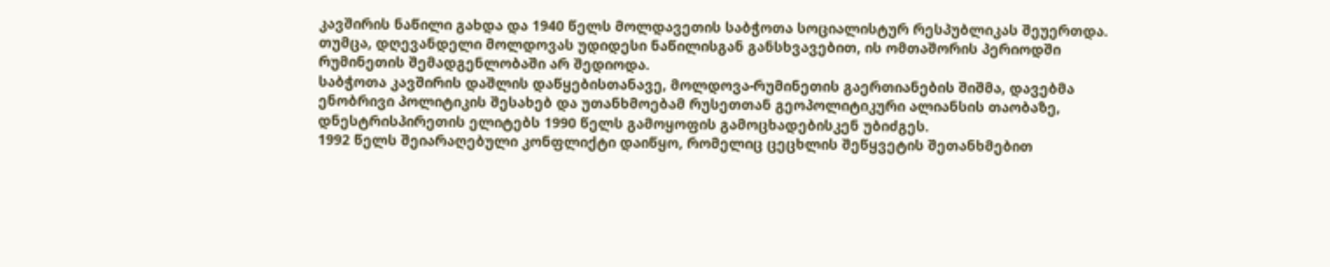კავშირის ნაწილი გახდა და 1940 წელს მოლდავეთის საბჭოთა სოციალისტურ რესპუბლიკას შეუერთდა. თუმცა, დღევანდელი მოლდოვას უდიდესი ნაწილისგან განსხვავებით, ის ომთაშორის პერიოდში რუმინეთის შემადგენლობაში არ შედიოდა.
საბჭოთა კავშირის დაშლის დაწყებისთანავე, მოლდოვა-რუმინეთის გაერთიანების შიშმა, დავებმა ენობრივი პოლიტიკის შესახებ და უთანხმოებამ რუსეთთან გეოპოლიტიკური ალიანსის თაობაზე, დნესტრისპირეთის ელიტებს 1990 წელს გამოყოფის გამოცხადებისკენ უბიძგეს.
1992 წელს შეიარაღებული კონფლიქტი დაიწყო, რომელიც ცეცხლის შეწყვეტის შეთანხმებით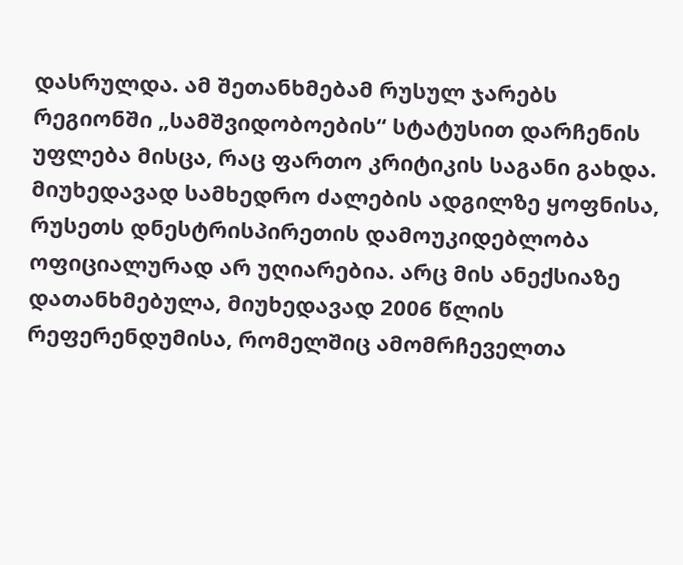დასრულდა. ამ შეთანხმებამ რუსულ ჯარებს რეგიონში „სამშვიდობოების“ სტატუსით დარჩენის უფლება მისცა, რაც ფართო კრიტიკის საგანი გახდა. მიუხედავად სამხედრო ძალების ადგილზე ყოფნისა, რუსეთს დნესტრისპირეთის დამოუკიდებლობა ოფიციალურად არ უღიარებია. არც მის ანექსიაზე დათანხმებულა, მიუხედავად 2006 წლის რეფერენდუმისა, რომელშიც ამომრჩეველთა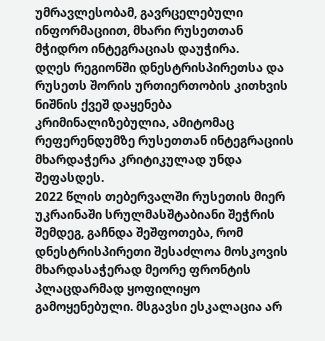უმრავლესობამ, გავრცელებული ინფორმაციით, მხარი რუსეთთან მჭიდრო ინტეგრაციას დაუჭირა.
დღეს რეგიონში დნესტრისპირეთსა და რუსეთს შორის ურთიერთობის კითხვის ნიშნის ქვეშ დაყენება კრიმინალიზებულია, ამიტომაც რეფერენდუმზე რუსეთთან ინტეგრაციის მხარდაჭერა კრიტიკულად უნდა შეფასდეს.
2022 წლის თებერვალში რუსეთის მიერ უკრაინაში სრულმასშტაბიანი შეჭრის შემდეგ, გაჩნდა შეშფოთება, რომ დნესტრისპირეთი შესაძლოა მოსკოვის მხარდასაჭერად მეორე ფრონტის პლაცდარმად ყოფილიყო გამოყენებული. მსგავსი ესკალაცია არ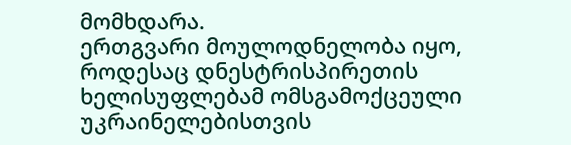მომხდარა.
ერთგვარი მოულოდნელობა იყო, როდესაც დნესტრისპირეთის ხელისუფლებამ ომსგამოქცეული უკრაინელებისთვის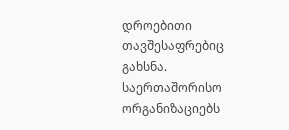დროებითი თავშესაფრებიც გახსნა. საერთაშორისო ორგანიზაციებს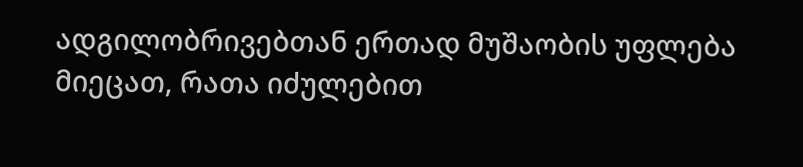ადგილობრივებთან ერთად მუშაობის უფლება მიეცათ, რათა იძულებით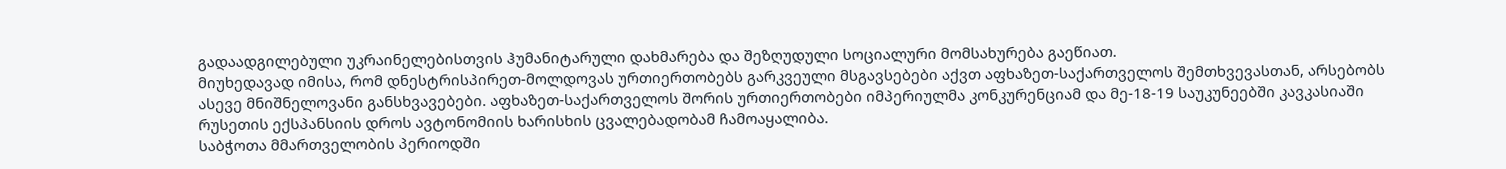გადაადგილებული უკრაინელებისთვის ჰუმანიტარული დახმარება და შეზღუდული სოციალური მომსახურება გაეწიათ.
მიუხედავად იმისა, რომ დნესტრისპირეთ-მოლდოვას ურთიერთობებს გარკვეული მსგავსებები აქვთ აფხაზეთ-საქართველოს შემთხვევასთან, არსებობს ასევე მნიშნელოვანი განსხვავებები. აფხაზეთ-საქართველოს შორის ურთიერთობები იმპერიულმა კონკურენციამ და მე-18-19 საუკუნეებში კავკასიაში რუსეთის ექსპანსიის დროს ავტონომიის ხარისხის ცვალებადობამ ჩამოაყალიბა.
საბჭოთა მმართველობის პერიოდში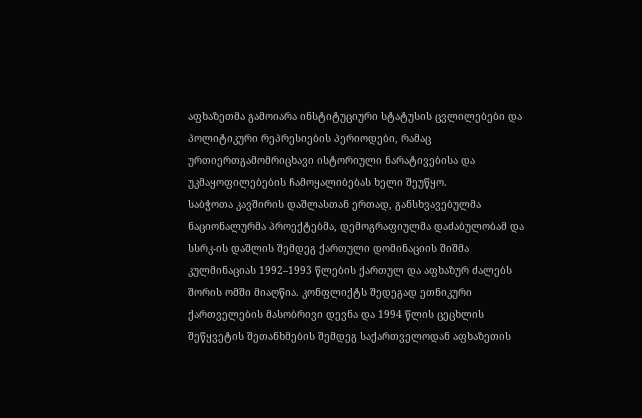აფხაზეთმა გამოიარა ინსტიტუციური სტატუსის ცვლილებები და პოლიტიკური რეპრესიების პერიოდები, რამაც ურთიერთგამომრიცხავი ისტორიული ნარატივებისა და უკმაყოფილებების ჩამოყალიბებას ხელი შეუწყო.
საბჭოთა კავშირის დაშლასთან ერთად, განსხვავებულმა ნაციონალურმა პროექტებმა, დემოგრაფიულმა დაძაბულობამ და სსრკ-ის დაშლის შემდეგ ქართული დომინაციის შიშმა კულმინაციას 1992–1993 წლების ქართულ და აფხაზურ ძალებს შორის ომში მიაღწია. კონფლიქტს შედეგად ეთნიკური ქართველების მასობრივი დევნა და 1994 წლის ცეცხლის შეწყვეტის შეთანხმების შემდეგ საქართველოდან აფხაზეთის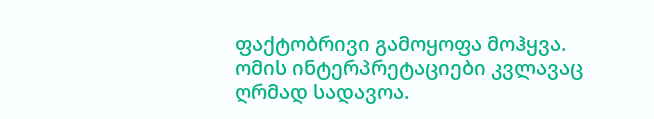ფაქტობრივი გამოყოფა მოჰყვა.
ომის ინტერპრეტაციები კვლავაც ღრმად სადავოა.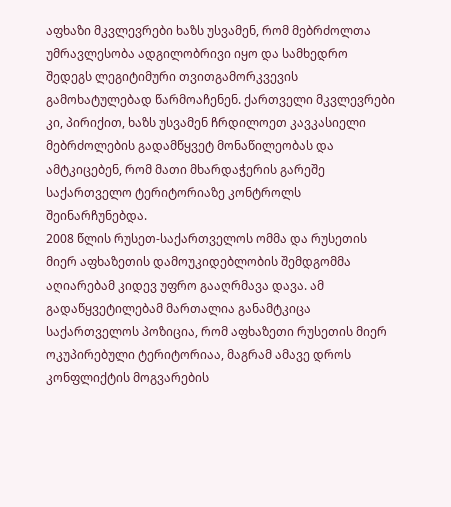აფხაზი მკვლევრები ხაზს უსვამენ, რომ მებრძოლთა უმრავლესობა ადგილობრივი იყო და სამხედრო შედეგს ლეგიტიმური თვითგამორკვევის გამოხატულებად წარმოაჩენენ. ქართველი მკვლევრები კი, პირიქით, ხაზს უსვამენ ჩრდილოეთ კავკასიელი მებრძოლების გადამწყვეტ მონაწილეობას და ამტკიცებენ, რომ მათი მხარდაჭერის გარეშე საქართველო ტერიტორიაზე კონტროლს შეინარჩუნებდა.
2008 წლის რუსეთ-საქართველოს ომმა და რუსეთის მიერ აფხაზეთის დამოუკიდებლობის შემდგომმა აღიარებამ კიდევ უფრო გააღრმავა დავა. ამ გადაწყვეტილებამ მართალია განამტკიცა საქართველოს პოზიცია, რომ აფხაზეთი რუსეთის მიერ ოკუპირებული ტერიტორიაა, მაგრამ ამავე დროს კონფლიქტის მოგვარების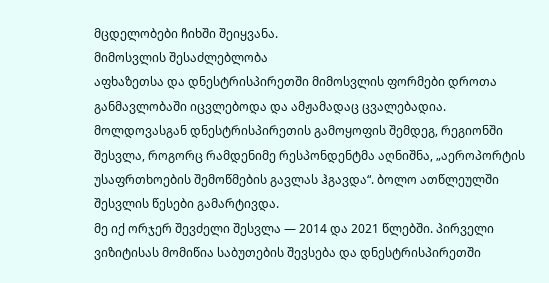მცდელობები ჩიხში შეიყვანა.
მიმოსვლის შესაძლებლობა
აფხაზეთსა და დნესტრისპირეთში მიმოსვლის ფორმები დროთა განმავლობაში იცვლებოდა და ამჟამადაც ცვალებადია. მოლდოვასგან დნესტრისპირეთის გამოყოფის შემდეგ, რეგიონში შესვლა, როგორც რამდენიმე რესპონდენტმა აღნიშნა, „აეროპორტის უსაფრთხოების შემოწმების გავლას ჰგავდა“. ბოლო ათწლეულში შესვლის წესები გამარტივდა.
მე იქ ორჯერ შევძელი შესვლა — 2014 და 2021 წლებში. პირველი ვიზიტისას მომიწია საბუთების შევსება და დნესტრისპირეთში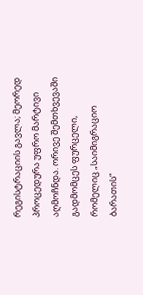რეგისტრაციის გავლა; მეორედ პროცედურა უფრო მარტივი აღმოჩნდა. ორივე შემთხვევაში გადმომცეს ფურცელი, რომელიც „საიმიგრაციო ბარათის“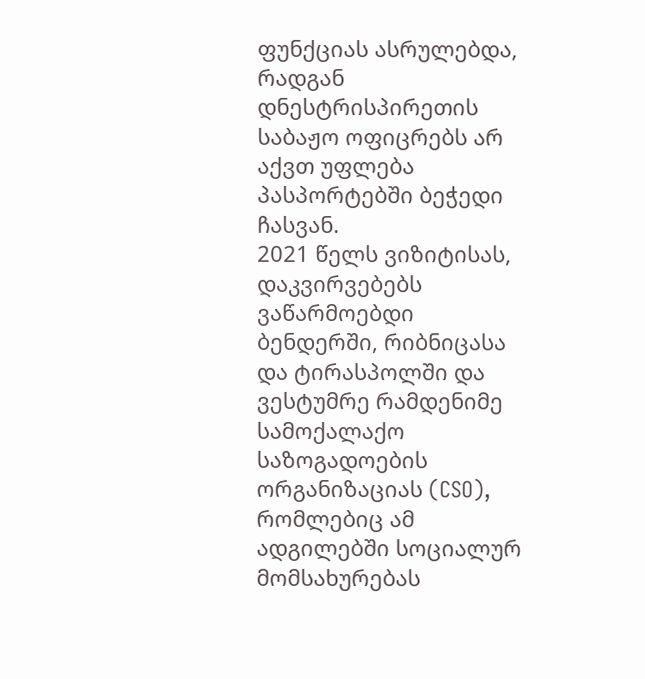ფუნქციას ასრულებდა, რადგან დნესტრისპირეთის საბაჟო ოფიცრებს არ აქვთ უფლება პასპორტებში ბეჭედი ჩასვან.
2021 წელს ვიზიტისას, დაკვირვებებს ვაწარმოებდი ბენდერში, რიბნიცასა და ტირასპოლში და ვესტუმრე რამდენიმე სამოქალაქო საზოგადოების ორგანიზაციას (CSO), რომლებიც ამ ადგილებში სოციალურ მომსახურებას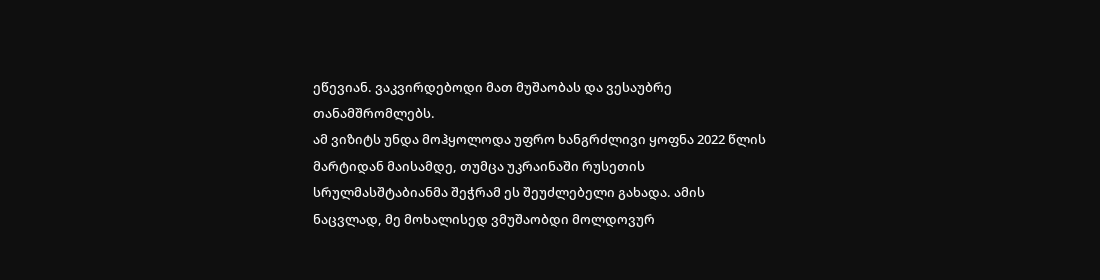ეწევიან. ვაკვირდებოდი მათ მუშაობას და ვესაუბრე თანამშრომლებს.
ამ ვიზიტს უნდა მოჰყოლოდა უფრო ხანგრძლივი ყოფნა 2022 წლის მარტიდან მაისამდე, თუმცა უკრაინაში რუსეთის სრულმასშტაბიანმა შეჭრამ ეს შეუძლებელი გახადა. ამის ნაცვლად, მე მოხალისედ ვმუშაობდი მოლდოვურ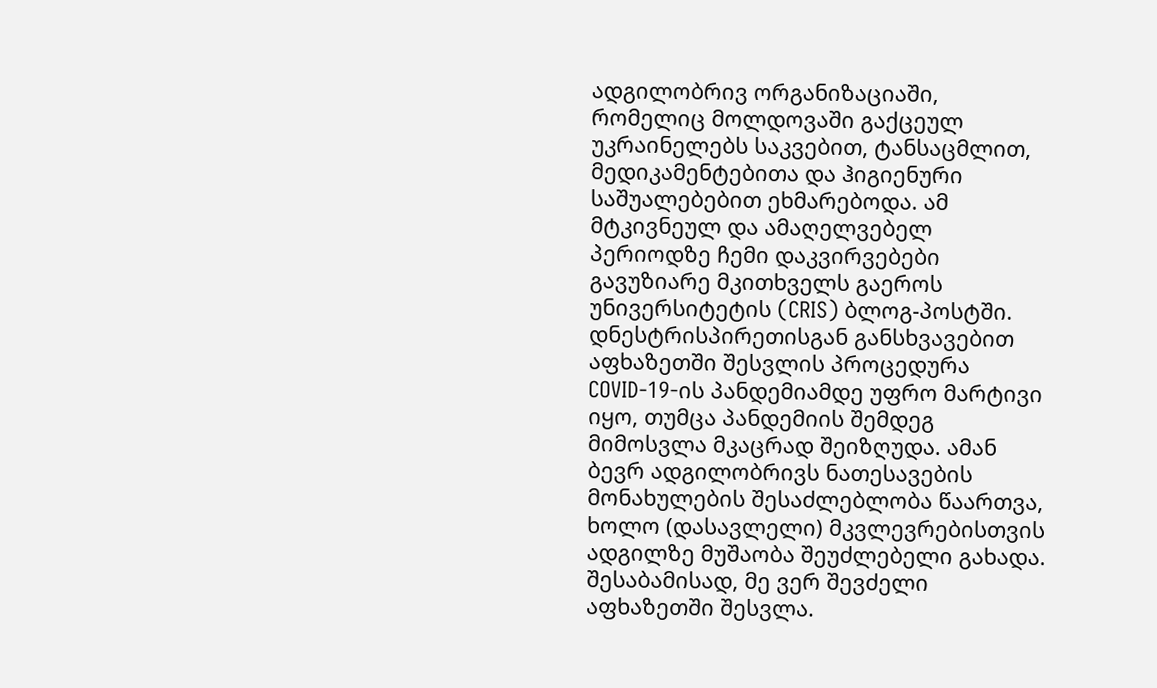ადგილობრივ ორგანიზაციაში, რომელიც მოლდოვაში გაქცეულ უკრაინელებს საკვებით, ტანსაცმლით, მედიკამენტებითა და ჰიგიენური საშუალებებით ეხმარებოდა. ამ მტკივნეულ და ამაღელვებელ პერიოდზე ჩემი დაკვირვებები გავუზიარე მკითხველს გაეროს უნივერსიტეტის (CRIS) ბლოგ-პოსტში.
დნესტრისპირეთისგან განსხვავებით აფხაზეთში შესვლის პროცედურა COVID-19-ის პანდემიამდე უფრო მარტივი იყო, თუმცა პანდემიის შემდეგ მიმოსვლა მკაცრად შეიზღუდა. ამან ბევრ ადგილობრივს ნათესავების მონახულების შესაძლებლობა წაართვა, ხოლო (დასავლელი) მკვლევრებისთვის ადგილზე მუშაობა შეუძლებელი გახადა. შესაბამისად, მე ვერ შევძელი აფხაზეთში შესვლა.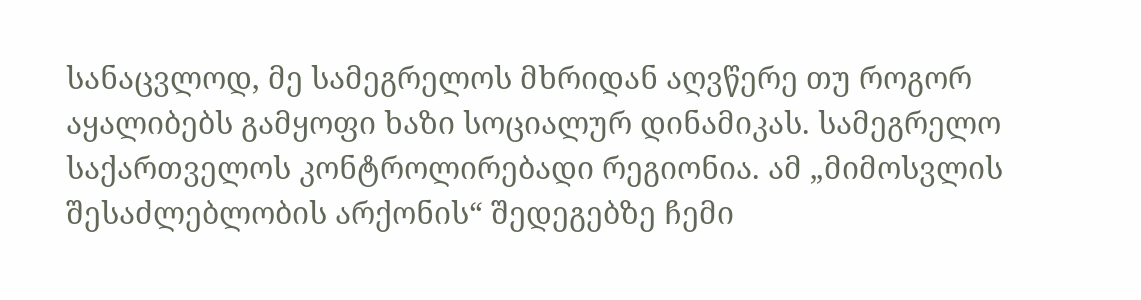სანაცვლოდ, მე სამეგრელოს მხრიდან აღვწერე თუ როგორ აყალიბებს გამყოფი ხაზი სოციალურ დინამიკას. სამეგრელო საქართველოს კონტროლირებადი რეგიონია. ამ „მიმოსვლის შესაძლებლობის არქონის“ შედეგებზე ჩემი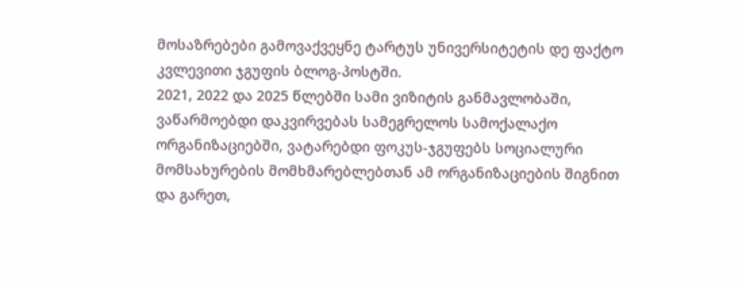მოსაზრებები გამოვაქვეყნე ტარტუს უნივერსიტეტის დე ფაქტო კვლევითი ჯგუფის ბლოგ-პოსტში.
2021, 2022 და 2025 წლებში სამი ვიზიტის განმავლობაში, ვაწარმოებდი დაკვირვებას სამეგრელოს სამოქალაქო ორგანიზაციებში, ვატარებდი ფოკუს-ჯგუფებს სოციალური მომსახურების მომხმარებლებთან ამ ორგანიზაციების შიგნით და გარეთ,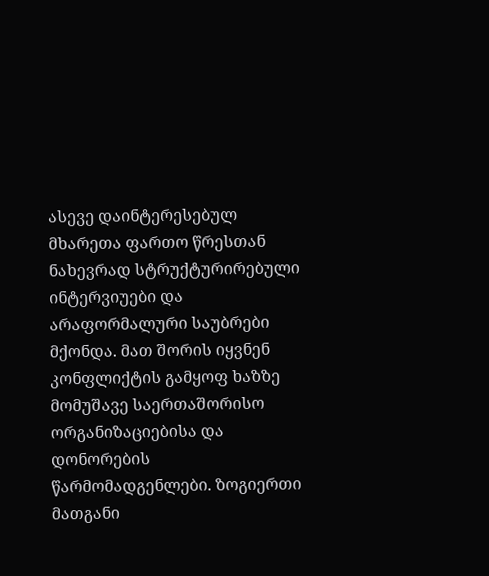ასევე დაინტერესებულ მხარეთა ფართო წრესთან ნახევრად სტრუქტურირებული ინტერვიუები და არაფორმალური საუბრები მქონდა. მათ შორის იყვნენ კონფლიქტის გამყოფ ხაზზე მომუშავე საერთაშორისო ორგანიზაციებისა და დონორების წარმომადგენლები. ზოგიერთი მათგანი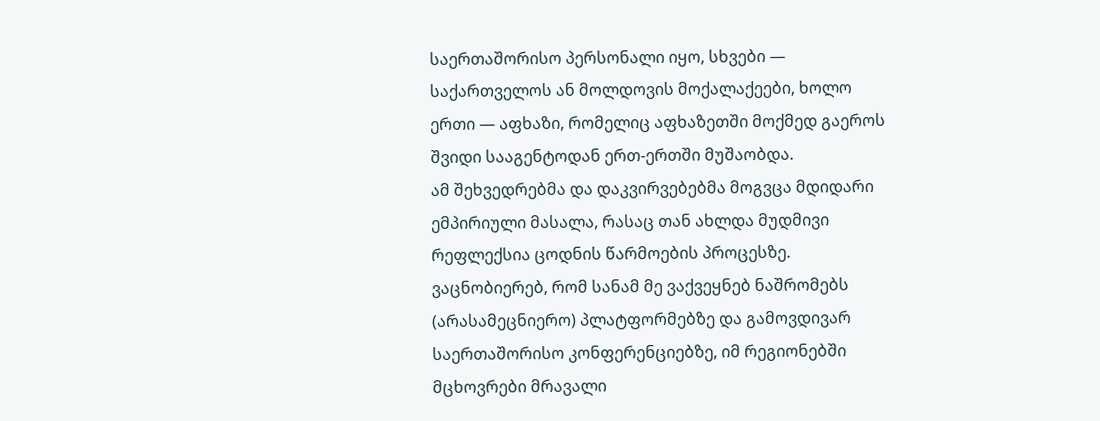საერთაშორისო პერსონალი იყო, სხვები — საქართველოს ან მოლდოვის მოქალაქეები, ხოლო ერთი — აფხაზი, რომელიც აფხაზეთში მოქმედ გაეროს შვიდი სააგენტოდან ერთ-ერთში მუშაობდა.
ამ შეხვედრებმა და დაკვირვებებმა მოგვცა მდიდარი ემპირიული მასალა, რასაც თან ახლდა მუდმივი რეფლექსია ცოდნის წარმოების პროცესზე. ვაცნობიერებ, რომ სანამ მე ვაქვეყნებ ნაშრომებს (არასამეცნიერო) პლატფორმებზე და გამოვდივარ საერთაშორისო კონფერენციებზე, იმ რეგიონებში მცხოვრები მრავალი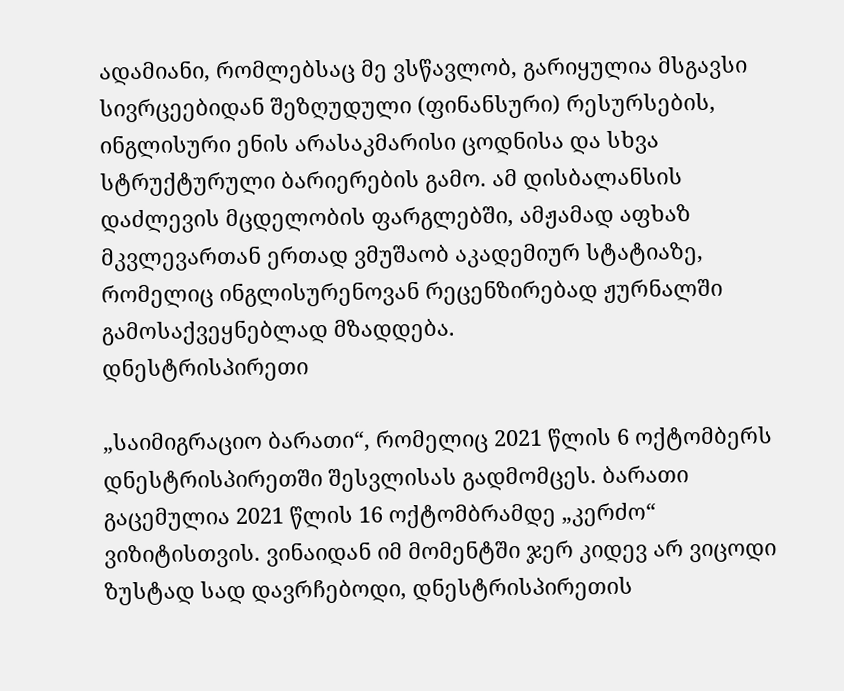ადამიანი, რომლებსაც მე ვსწავლობ, გარიყულია მსგავსი სივრცეებიდან შეზღუდული (ფინანსური) რესურსების, ინგლისური ენის არასაკმარისი ცოდნისა და სხვა სტრუქტურული ბარიერების გამო. ამ დისბალანსის დაძლევის მცდელობის ფარგლებში, ამჟამად აფხაზ მკვლევართან ერთად ვმუშაობ აკადემიურ სტატიაზე, რომელიც ინგლისურენოვან რეცენზირებად ჟურნალში გამოსაქვეყნებლად მზადდება.
დნესტრისპირეთი

„საიმიგრაციო ბარათი“, რომელიც 2021 წლის 6 ოქტომბერს დნესტრისპირეთში შესვლისას გადმომცეს. ბარათი გაცემულია 2021 წლის 16 ოქტომბრამდე „კერძო“ ვიზიტისთვის. ვინაიდან იმ მომენტში ჯერ კიდევ არ ვიცოდი ზუსტად სად დავრჩებოდი, დნესტრისპირეთის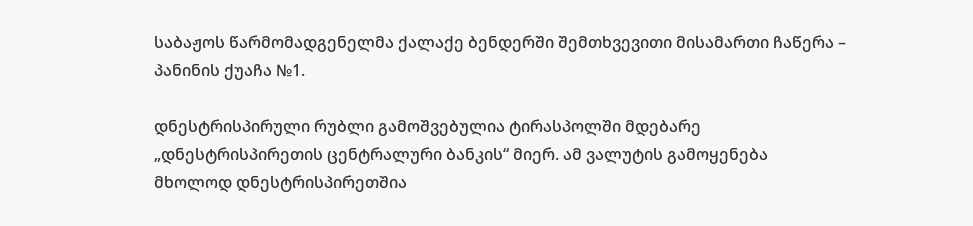საბაჟოს წარმომადგენელმა ქალაქე ბენდერში შემთხვევითი მისამართი ჩაწერა – პანინის ქუაჩა №1.

დნესტრისპირული რუბლი გამოშვებულია ტირასპოლში მდებარე „დნესტრისპირეთის ცენტრალური ბანკის“ მიერ. ამ ვალუტის გამოყენება მხოლოდ დნესტრისპირეთშია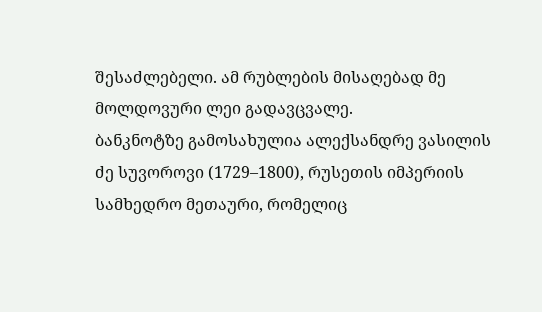შესაძლებელი. ამ რუბლების მისაღებად მე მოლდოვური ლეი გადავცვალე.
ბანკნოტზე გამოსახულია ალექსანდრე ვასილის ძე სუვოროვი (1729–1800), რუსეთის იმპერიის სამხედრო მეთაური, რომელიც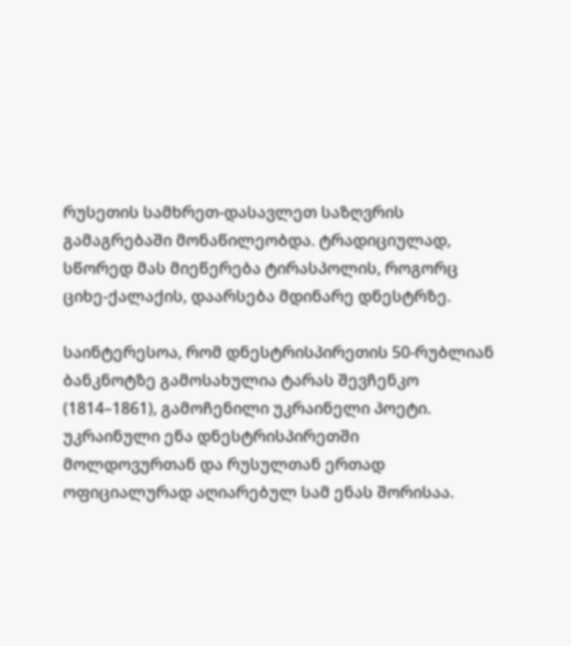რუსეთის სამხრეთ-დასავლეთ საზღვრის გამაგრებაში მონაწილეობდა. ტრადიციულად, სწორედ მას მიეწერება ტირასპოლის, როგორც ციხე-ქალაქის, დაარსება მდინარე დნესტრზე.

საინტერესოა, რომ დნესტრისპირეთის 50-რუბლიან ბანკნოტზე გამოსახულია ტარას შევჩენკო (1814–1861), გამოჩენილი უკრაინელი პოეტი. უკრაინული ენა დნესტრისპირეთში მოლდოვურთან და რუსულთან ერთად ოფიციალურად აღიარებულ სამ ენას შორისაა.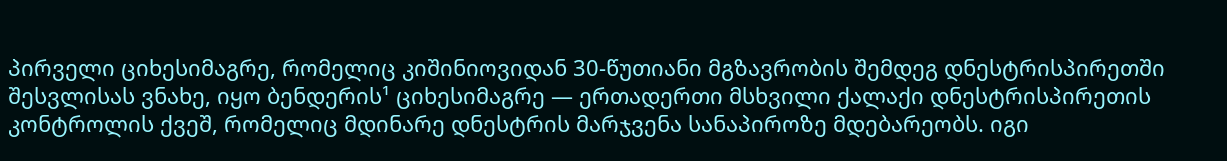პირველი ციხესიმაგრე, რომელიც კიშინიოვიდან 30-წუთიანი მგზავრობის შემდეგ დნესტრისპირეთში შესვლისას ვნახე, იყო ბენდერის¹ ციხესიმაგრე — ერთადერთი მსხვილი ქალაქი დნესტრისპირეთის კონტროლის ქვეშ, რომელიც მდინარე დნესტრის მარჯვენა სანაპიროზე მდებარეობს. იგი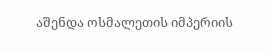აშენდა ოსმალეთის იმპერიის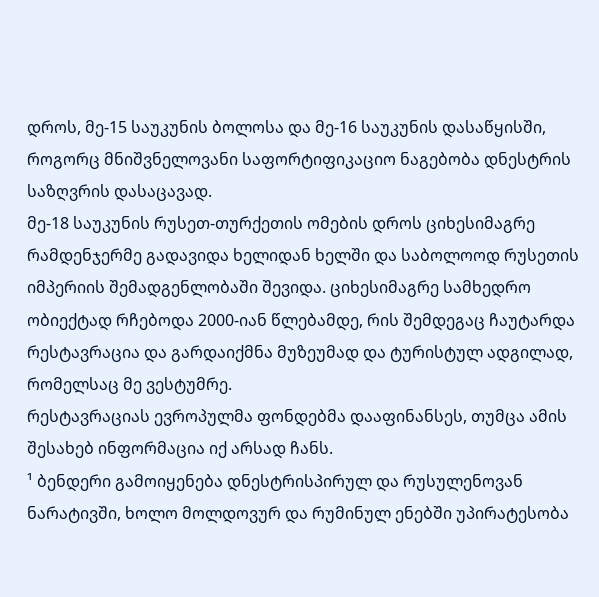დროს, მე-15 საუკუნის ბოლოსა და მე-16 საუკუნის დასაწყისში, როგორც მნიშვნელოვანი საფორტიფიკაციო ნაგებობა დნესტრის საზღვრის დასაცავად.
მე-18 საუკუნის რუსეთ-თურქეთის ომების დროს ციხესიმაგრე რამდენჯერმე გადავიდა ხელიდან ხელში და საბოლოოდ რუსეთის იმპერიის შემადგენლობაში შევიდა. ციხესიმაგრე სამხედრო ობიექტად რჩებოდა 2000-იან წლებამდე, რის შემდეგაც ჩაუტარდა რესტავრაცია და გარდაიქმნა მუზეუმად და ტურისტულ ადგილად, რომელსაც მე ვესტუმრე.
რესტავრაციას ევროპულმა ფონდებმა დააფინანსეს, თუმცა ამის შესახებ ინფორმაცია იქ არსად ჩანს.
¹ ბენდერი გამოიყენება დნესტრისპირულ და რუსულენოვან ნარატივში, ხოლო მოლდოვურ და რუმინულ ენებში უპირატესობა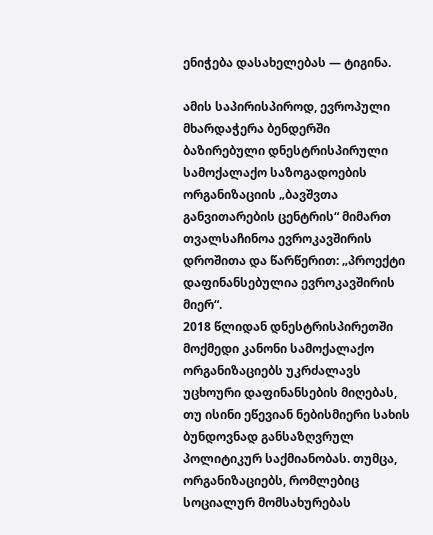ენიჭება დასახელებას — ტიგინა.

ამის საპირისპიროდ, ევროპული მხარდაჭერა ბენდერში ბაზირებული დნესტრისპირული სამოქალაქო საზოგადოების ორგანიზაციის „ბავშვთა განვითარების ცენტრის“ მიმართ თვალსაჩინოა ევროკავშირის დროშითა და წარწერით: „პროექტი დაფინანსებულია ევროკავშირის მიერ“.
2018 წლიდან დნესტრისპირეთში მოქმედი კანონი სამოქალაქო ორგანიზაციებს უკრძალავს უცხოური დაფინანსების მიღებას, თუ ისინი ეწევიან ნებისმიერი სახის ბუნდოვნად განსაზღვრულ პოლიტიკურ საქმიანობას. თუმცა, ორგანიზაციებს, რომლებიც სოციალურ მომსახურებას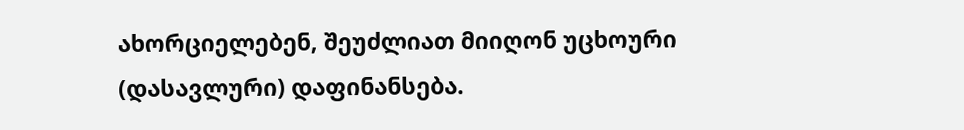ახორციელებენ, შეუძლიათ მიიღონ უცხოური (დასავლური) დაფინანსება.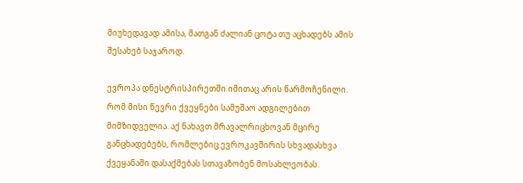მიუხედავად ამისა, მათგან ძალიან ცოტა თუ აცხადებს ამის შესახებ საჯაროდ.

ევროპა დნესტრისპირეთში იმითაც არის წარმოჩენილი. რომ მისი წევრი ქვეყნები სამუშაო ადგილებით მიმზიდველია. აქ ნახავთ მრავალრიცხოვან მცირე განცხადებებს, რომლებიც ევროკავშირის სხვადასხვა ქვეყანაში დასაქმებას სთავაზობენ მოსახლეობას.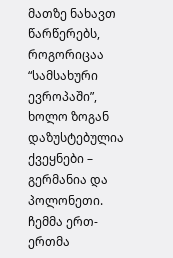მათზე ნახავთ წარწერებს, როგორიცაა “სამსახური ევროპაში”, ხოლო ზოგან დაზუსტებულია ქვეყნები – გერმანია და პოლონეთი.
ჩემმა ერთ-ერთმა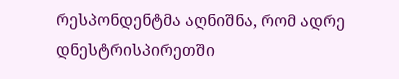რესპონდენტმა აღნიშნა, რომ ადრე დნესტრისპირეთში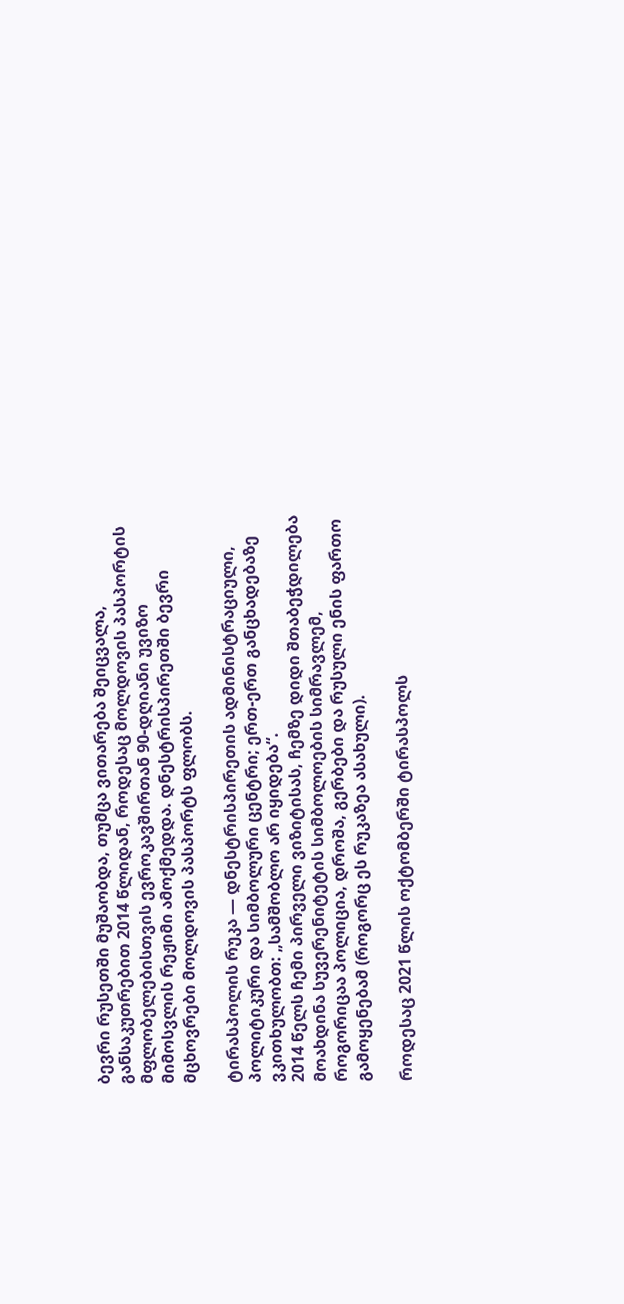ბევრი რუსეთში მუშაობდა, თუმცა ვითარება შეიცვალა, განსაკუთრებით 2014 წლიდან, როდესაც მოლდოვის პასპორტის მფლობელებისთვის ევროკავშირთან 90-დღიანი უვიზო მიმოსვლის რეჟიმი ამოქმედდა. დნესტრისპირეთში ბევრი მცხოვრები მოლდოვის პასპორტს ფლობს.

ტირასპოლის რუკა — დნესტრისპირეთის ადმინისტრაციული, პოლიტიკური და სიმბოლური ცენტრი; ერთ-ერთ განცხადებაზე ვკითხულობთ: „სამშობლო არ იყიდება“.
2014 წელს ჩემი პირველი ვიზიტისას, ჩემზე დიდი შთაბეჭდილება მოახდინა სუვერენიტეტის სიმბოლოების სიმრავლემ, როგორიცაა პოლიცია, დროშა, გერბები და რუსული ენის ფართო გამოყენებამ (როგორც ეს რუკაზეა ასახული).

როდესაც 2021 წლის ოქტომბერში ტირასპოლს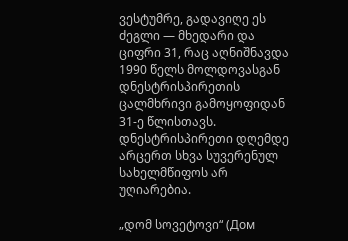ვესტუმრე, გადავიღე ეს ძეგლი — მხედარი და ციფრი 31, რაც აღნიშნავდა 1990 წელს მოლდოვასგან დნესტრისპირეთის ცალმხრივი გამოყოფიდან 31-ე წლისთავს.
დნესტრისპირეთი დღემდე არცერთ სხვა სუვერენულ სახელმწიფოს არ უღიარებია.

„დომ სოვეტოვი“ (Дом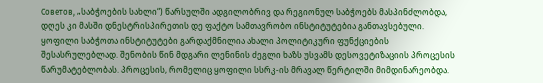Советов, „საბჭოების სახლი“) წარსულში ადგილობრივ და რეგიონულ საბჭოებს მასპინძლობდა, დღეს კი მასში დნესტრისპირეთის დე ფაქტო სამთავრობო ინსტიტუტებია განთავსებული. ყოფილი საბჭოთა ინსტიტუტები გარდაქმნილია ახალი პოლიტიკური ფუნქციების შესასრულებლად. შენობის წინ მდგარი ლენინის ძეგლი ხაზს უსვამს დესოვეტიზაციის პროცესის წარუმატებლობას. პროცესის, რომელიც ყოფილი სსრკ-ის მრავალ წერტილში მიმდინარეობდა.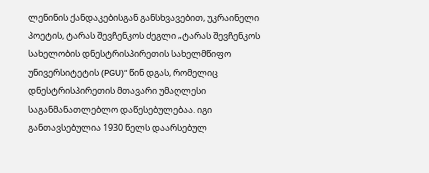ლენინის ქანდაკებისგან განსხვავებით, უკრაინელი პოეტის, ტარას შევჩენკოს ძეგლი „ტარას შევჩენკოს სახელობის დნესტრისპირეთის სახელმწიფო უნივერსიტეტის (PGU)“ წინ დგას, რომელიც დნესტრისპირეთის მთავარი უმაღლესი საგანმანათლებლო დაწესებულებაა. იგი განთავსებულია 1930 წელს დაარსებულ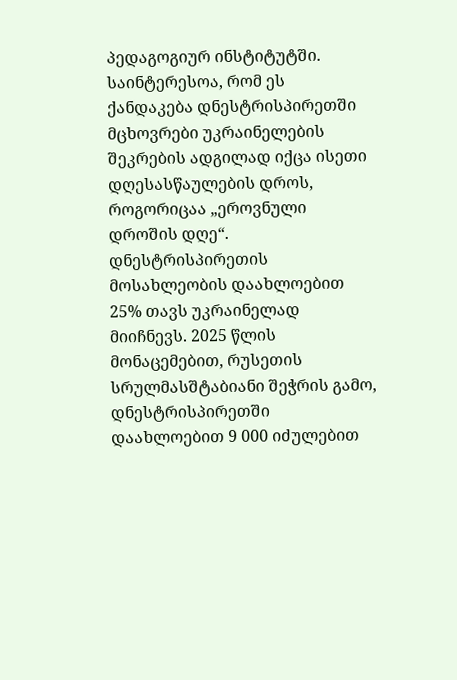პედაგოგიურ ინსტიტუტში.
საინტერესოა, რომ ეს ქანდაკება დნესტრისპირეთში მცხოვრები უკრაინელების შეკრების ადგილად იქცა ისეთი დღესასწაულების დროს, როგორიცაა „ეროვნული დროშის დღე“. დნესტრისპირეთის მოსახლეობის დაახლოებით 25% თავს უკრაინელად მიიჩნევს. 2025 წლის მონაცემებით, რუსეთის სრულმასშტაბიანი შეჭრის გამო, დნესტრისპირეთში დაახლოებით 9 000 იძულებით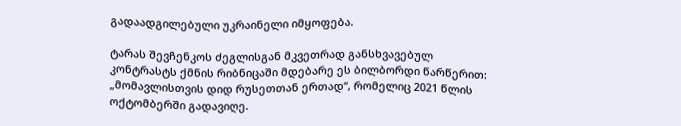გადაადგილებული უკრაინელი იმყოფება.

ტარას შევჩენკოს ძეგლისგან მკვეთრად განსხვავებულ კონტრასტს ქმნის რიბნიცაში მდებარე ეს ბილბორდი წარწერით: „მომავლისთვის დიდ რუსეთთან ერთად“, რომელიც 2021 წლის ოქტომბერში გადავიღე.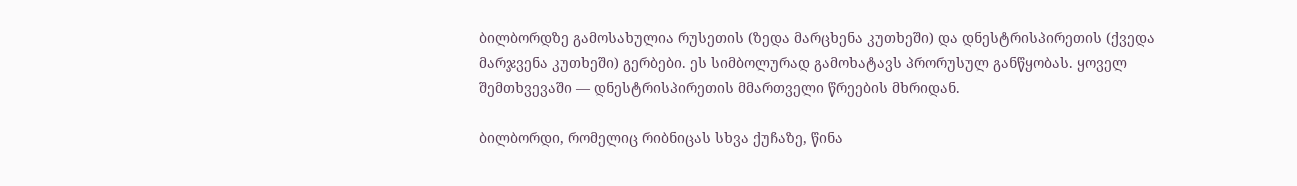ბილბორდზე გამოსახულია რუსეთის (ზედა მარცხენა კუთხეში) და დნესტრისპირეთის (ქვედა მარჯვენა კუთხეში) გერბები. ეს სიმბოლურად გამოხატავს პრორუსულ განწყობას. ყოველ შემთხვევაში — დნესტრისპირეთის მმართველი წრეების მხრიდან.

ბილბორდი, რომელიც რიბნიცას სხვა ქუჩაზე, წინა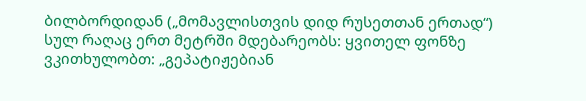ბილბორდიდან („მომავლისთვის დიდ რუსეთთან ერთად“) სულ რაღაც ერთ მეტრში მდებარეობს: ყვითელ ფონზე ვკითხულობთ: „გეპატიჟებიან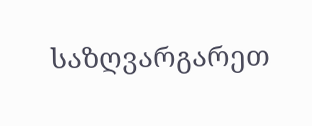საზღვარგარეთ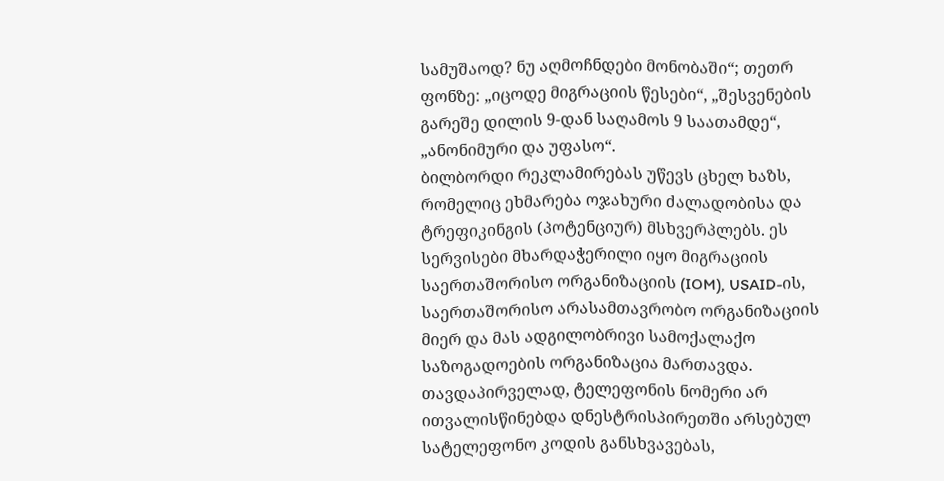სამუშაოდ? ნუ აღმოჩნდები მონობაში“; თეთრ ფონზე: „იცოდე მიგრაციის წესები“, „შესვენების გარეშე დილის 9-დან საღამოს 9 საათამდე“, „ანონიმური და უფასო“.
ბილბორდი რეკლამირებას უწევს ცხელ ხაზს, რომელიც ეხმარება ოჯახური ძალადობისა და ტრეფიკინგის (პოტენციურ) მსხვერპლებს. ეს სერვისები მხარდაჭერილი იყო მიგრაციის საერთაშორისო ორგანიზაციის (IOM), USAID-ის, საერთაშორისო არასამთავრობო ორგანიზაციის მიერ და მას ადგილობრივი სამოქალაქო საზოგადოების ორგანიზაცია მართავდა.
თავდაპირველად, ტელეფონის ნომერი არ ითვალისწინებდა დნესტრისპირეთში არსებულ სატელეფონო კოდის განსხვავებას,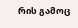რის გამოც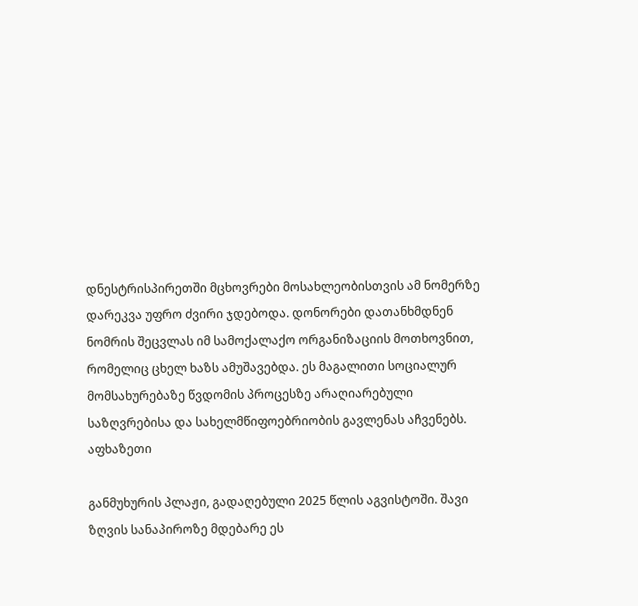დნესტრისპირეთში მცხოვრები მოსახლეობისთვის ამ ნომერზე დარეკვა უფრო ძვირი ჯდებოდა. დონორები დათანხმდნენ ნომრის შეცვლას იმ სამოქალაქო ორგანიზაციის მოთხოვნით, რომელიც ცხელ ხაზს ამუშავებდა. ეს მაგალითი სოციალურ მომსახურებაზე წვდომის პროცესზე არაღიარებული საზღვრებისა და სახელმწიფოებრიობის გავლენას აჩვენებს.
აფხაზეთი

განმუხურის პლაჟი, გადაღებული 2025 წლის აგვისტოში. შავი ზღვის სანაპიროზე მდებარე ეს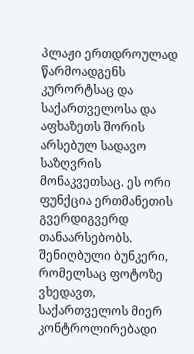პლაჟი ერთდროულად წარმოადგენს კურორტსაც და საქართველოსა და აფხაზეთს შორის არსებულ სადავო საზღვრის მონაკვეთსაც. ეს ორი ფუნქცია ერთმანეთის გვერდიგვერდ თანაარსებობს.
შენიღბული ბუნკერი, რომელსაც ფოტოზე ვხედავთ, საქართველოს მიერ კონტროლირებადი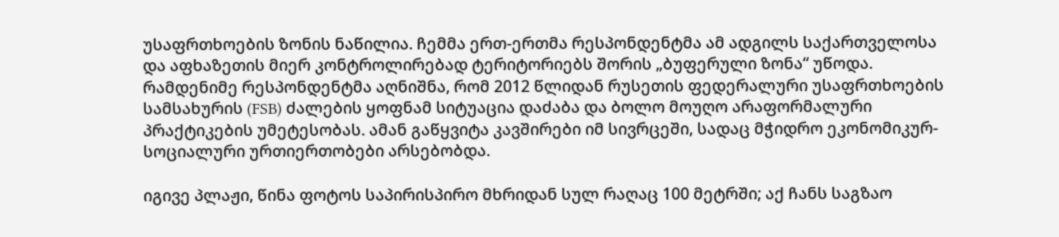უსაფრთხოების ზონის ნაწილია. ჩემმა ერთ-ერთმა რესპონდენტმა ამ ადგილს საქართველოსა და აფხაზეთის მიერ კონტროლირებად ტერიტორიებს შორის „ბუფერული ზონა“ უწოდა. რამდენიმე რესპონდენტმა აღნიშნა, რომ 2012 წლიდან რუსეთის ფედერალური უსაფრთხოების სამსახურის (FSB) ძალების ყოფნამ სიტუაცია დაძაბა და ბოლო მოუღო არაფორმალური პრაქტიკების უმეტესობას. ამან გაწყვიტა კავშირები იმ სივრცეში, სადაც მჭიდრო ეკონომიკურ-სოციალური ურთიერთობები არსებობდა.

იგივე პლაჟი, წინა ფოტოს საპირისპირო მხრიდან სულ რაღაც 100 მეტრში; აქ ჩანს საგზაო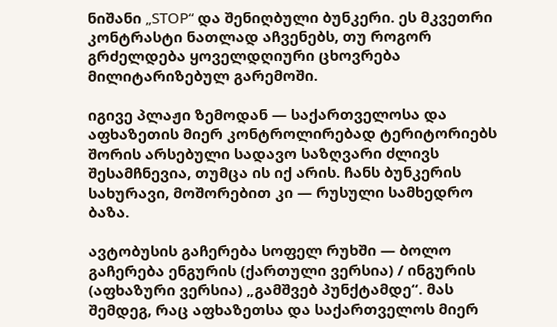ნიშანი „STOP“ და შენიღბული ბუნკერი. ეს მკვეთრი კონტრასტი ნათლად აჩვენებს, თუ როგორ გრძელდება ყოველდღიური ცხოვრება მილიტარიზებულ გარემოში.

იგივე პლაჟი ზემოდან — საქართველოსა და აფხაზეთის მიერ კონტროლირებად ტერიტორიებს შორის არსებული სადავო საზღვარი ძლივს შესამჩნევია, თუმცა ის იქ არის. ჩანს ბუნკერის სახურავი, მოშორებით კი — რუსული სამხედრო ბაზა.

ავტობუსის გაჩერება სოფელ რუხში — ბოლო გაჩერება ენგურის (ქართული ვერსია) / ინგურის (აფხაზური ვერსია) „გამშვებ პუნქტამდე“. მას შემდეგ, რაც აფხაზეთსა და საქართველოს მიერ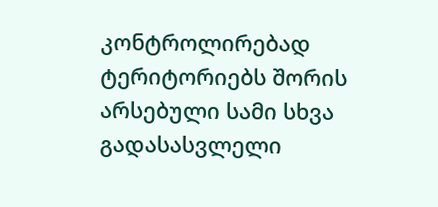კონტროლირებად ტერიტორიებს შორის არსებული სამი სხვა გადასასვლელი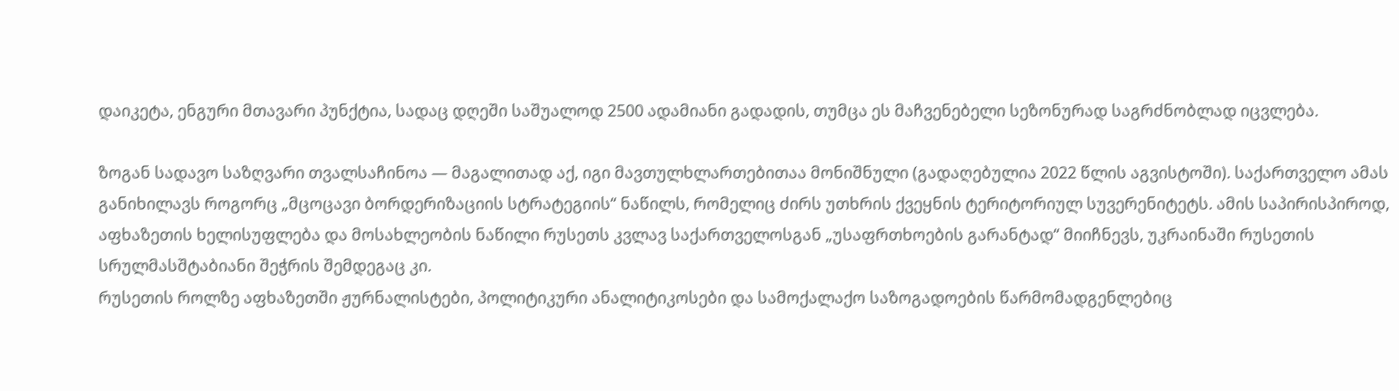დაიკეტა, ენგური მთავარი პუნქტია, სადაც დღეში საშუალოდ 2500 ადამიანი გადადის, თუმცა ეს მაჩვენებელი სეზონურად საგრძნობლად იცვლება.

ზოგან სადავო საზღვარი თვალსაჩინოა — მაგალითად აქ, იგი მავთულხლართებითაა მონიშნული (გადაღებულია 2022 წლის აგვისტოში). საქართველო ამას განიხილავს როგორც „მცოცავი ბორდერიზაციის სტრატეგიის“ ნაწილს, რომელიც ძირს უთხრის ქვეყნის ტერიტორიულ სუვერენიტეტს. ამის საპირისპიროდ, აფხაზეთის ხელისუფლება და მოსახლეობის ნაწილი რუსეთს კვლავ საქართველოსგან „უსაფრთხოების გარანტად“ მიიჩნევს, უკრაინაში რუსეთის სრულმასშტაბიანი შეჭრის შემდეგაც კი.
რუსეთის როლზე აფხაზეთში ჟურნალისტები, პოლიტიკური ანალიტიკოსები და სამოქალაქო საზოგადოების წარმომადგენლებიც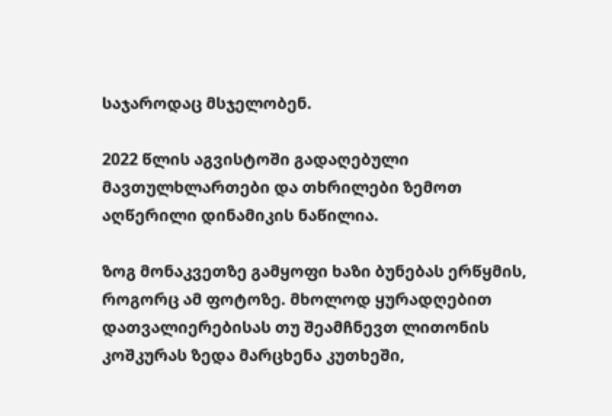საჯაროდაც მსჯელობენ.

2022 წლის აგვისტოში გადაღებული მავთულხლართები და თხრილები ზემოთ აღწერილი დინამიკის ნაწილია.

ზოგ მონაკვეთზე გამყოფი ხაზი ბუნებას ერწყმის, როგორც ამ ფოტოზე. მხოლოდ ყურადღებით დათვალიერებისას თუ შეამჩნევთ ლითონის კოშკურას ზედა მარცხენა კუთხეში,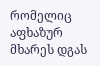რომელიც აფხაზურ მხარეს დგას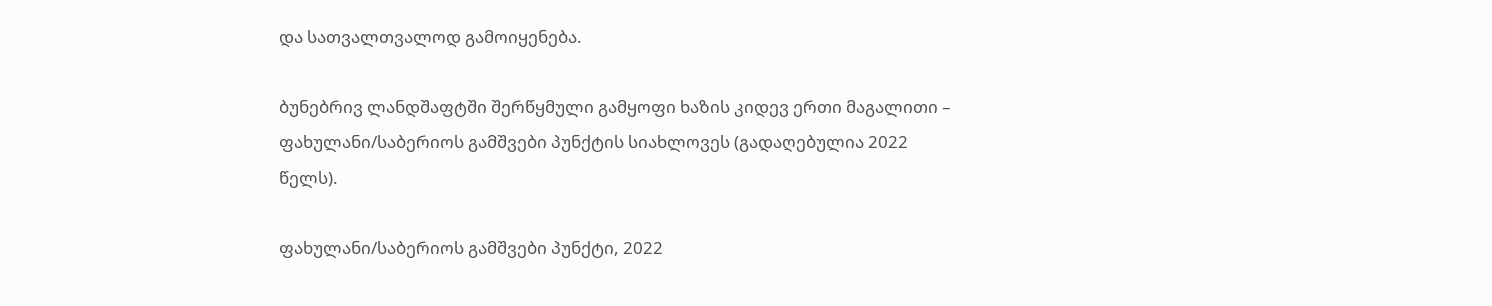და სათვალთვალოდ გამოიყენება.

ბუნებრივ ლანდშაფტში შერწყმული გამყოფი ხაზის კიდევ ერთი მაგალითი – ფახულანი/საბერიოს გამშვები პუნქტის სიახლოვეს (გადაღებულია 2022 წელს).

ფახულანი/საბერიოს გამშვები პუნქტი, 2022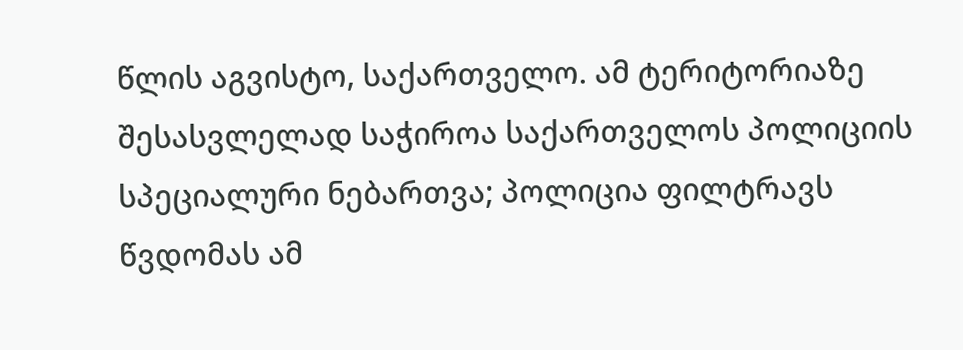წლის აგვისტო, საქართველო. ამ ტერიტორიაზე შესასვლელად საჭიროა საქართველოს პოლიციის სპეციალური ნებართვა; პოლიცია ფილტრავს წვდომას ამ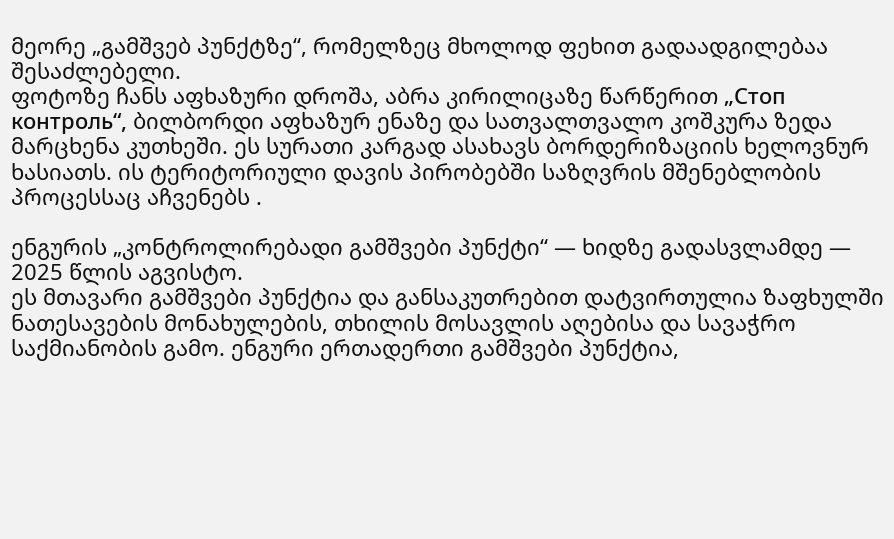მეორე „გამშვებ პუნქტზე“, რომელზეც მხოლოდ ფეხით გადაადგილებაა შესაძლებელი.
ფოტოზე ჩანს აფხაზური დროშა, აბრა კირილიცაზე წარწერით „Стоп контроль“, ბილბორდი აფხაზურ ენაზე და სათვალთვალო კოშკურა ზედა მარცხენა კუთხეში. ეს სურათი კარგად ასახავს ბორდერიზაციის ხელოვნურ ხასიათს. ის ტერიტორიული დავის პირობებში საზღვრის მშენებლობის პროცესსაც აჩვენებს .

ენგურის „კონტროლირებადი გამშვები პუნქტი“ — ხიდზე გადასვლამდე — 2025 წლის აგვისტო.
ეს მთავარი გამშვები პუნქტია და განსაკუთრებით დატვირთულია ზაფხულში ნათესავების მონახულების, თხილის მოსავლის აღებისა და სავაჭრო საქმიანობის გამო. ენგური ერთადერთი გამშვები პუნქტია,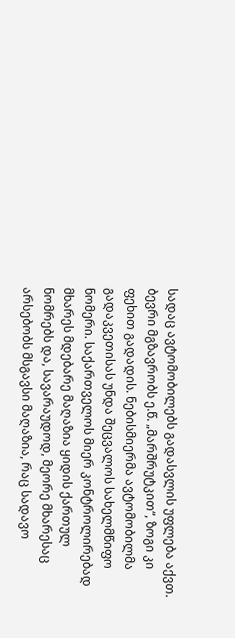სადაც ავტომობილებს გადასვლის უფლება აქვთ.
ბევრი მგზავრობს ე.წ. „მარშრუტკით“, ზოგი კი ფეხით გადადის. ნებისმიერმა ავტომობილმა გადაკვეთისას უნდა შეცვალოს სახელმწიფო ნომერი. საქართველოს მიერ კონტროლირებად მხარეს მდებარე მაღაზია ყიდის ქართულ ნომრებს და, სავარაუდოდ, მეორე მხარესაც არსებობს მსგავსი მაღაზია, რაც სადავო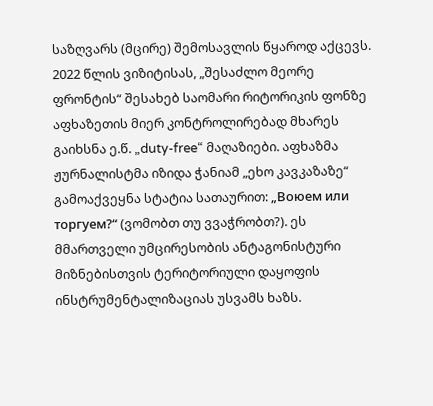საზღვარს (მცირე) შემოსავლის წყაროდ აქცევს.
2022 წლის ვიზიტისას, „შესაძლო მეორე ფრონტის“ შესახებ საომარი რიტორიკის ფონზე აფხაზეთის მიერ კონტროლირებად მხარეს გაიხსნა ე.წ. „duty-free“ მაღაზიები. აფხაზმა ჟურნალისტმა იზიდა ჭანიამ „ეხო კავკაზაზე“ გამოაქვეყნა სტატია სათაურით: „Воюем или торгуем?“ (ვომობთ თუ ვვაჭრობთ?). ეს მმართველი უმცირესობის ანტაგონისტური მიზნებისთვის ტერიტორიული დაყოფის ინსტრუმენტალიზაციას უსვამს ხაზს.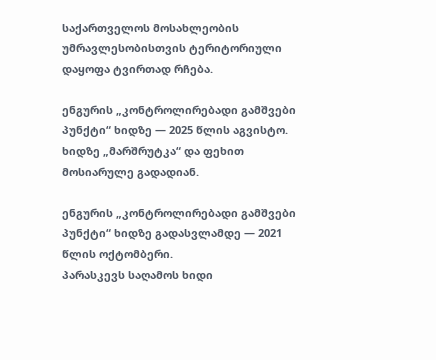საქართველოს მოსახლეობის უმრავლესობისთვის ტერიტორიული დაყოფა ტვირთად რჩება.

ენგურის „კონტროლირებადი გამშვები პუნქტი“ ხიდზე — 2025 წლის აგვისტო. ხიდზე „მარშრუტკა“ და ფეხით მოსიარულე გადადიან.

ენგურის „კონტროლირებადი გამშვები პუნქტი“ ხიდზე გადასვლამდე — 2021 წლის ოქტომბერი.
პარასკევს საღამოს ხიდი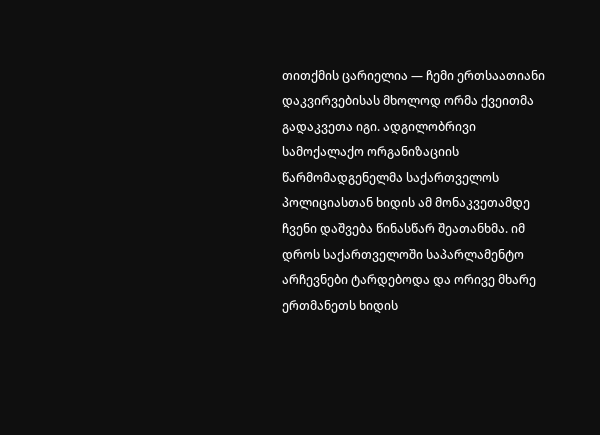თითქმის ცარიელია — ჩემი ერთსაათიანი დაკვირვებისას მხოლოდ ორმა ქვეითმა გადაკვეთა იგი. ადგილობრივი სამოქალაქო ორგანიზაციის წარმომადგენელმა საქართველოს პოლიციასთან ხიდის ამ მონაკვეთამდე ჩვენი დაშვება წინასწარ შეათანხმა. იმ დროს საქართველოში საპარლამენტო არჩევნები ტარდებოდა და ორივე მხარე ერთმანეთს ხიდის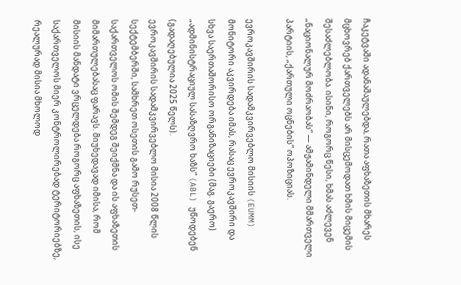ჩაკეტვაში ადანაშაულებდა, რათა აფხაზეთის მხარეს მცხოვრებ ქართველებს არ მისცემოდათ ხმის მიცემის შესაძლებლობა. ისინი, როგორც წესი, ხმას აძლევენ „ნაციონალურ მოძრაობას“ — ამჟამინდელი მმართველი პარტიის, „ქართული ოცნების“ ოპოზიციას.

ევროკავშირის სადამკვირვებლო მისიის (EUMM) მონიტორი აკვირდება იმას, რასაც ევროკავშირი და სხვა საერთაშორისო ორგანიზაციები (მაგ. გაერო) „ადმინისტრაციულ სასაზღვრო ხაზს“ (ABL) უწოდებენ (გადაღებულია 2025 წელს).
ევროკავშირის სადამკვირვებლო მისია 2008 წლის სექტემბერში, სამხრეთ ოსეთის გამო რუსეთ-საქართველოს ომის შემდეგ შეიქმნა და ის აფხაზეთის მიმართულებასაც ფარავს. მიუხედავად იმისა, რომ მისიის მანდატი ვრცელდება როგორც აფხაზეთის, ისე საქართველოს მიერ კონტროლირებად ტერიტორიებზე, რეალურად მისია მხოლოდ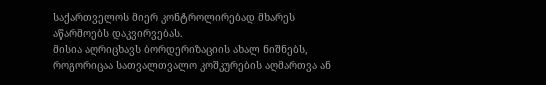საქართველოს მიერ კონტროლირებად მხარეს აწარმოებს დაკვირვებას.
მისია აღრიცხავს ბორდერიზაციის ახალ ნიშნებს, როგორიცაა სათვალთვალო კოშკურების აღმართვა ან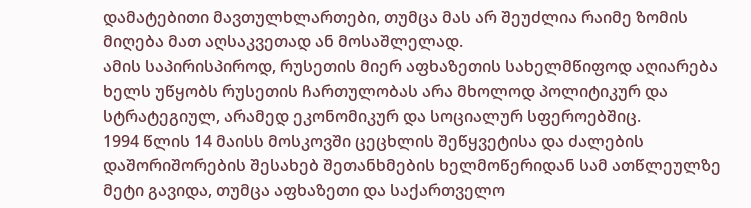დამატებითი მავთულხლართები, თუმცა მას არ შეუძლია რაიმე ზომის მიღება მათ აღსაკვეთად ან მოსაშლელად.
ამის საპირისპიროდ, რუსეთის მიერ აფხაზეთის სახელმწიფოდ აღიარება ხელს უწყობს რუსეთის ჩართულობას არა მხოლოდ პოლიტიკურ და სტრატეგიულ, არამედ ეკონომიკურ და სოციალურ სფეროებშიც.
1994 წლის 14 მაისს მოსკოვში ცეცხლის შეწყვეტისა და ძალების დაშორიშორების შესახებ შეთანხმების ხელმოწერიდან სამ ათწლეულზე მეტი გავიდა, თუმცა აფხაზეთი და საქართველო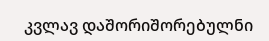კვლავ დაშორიშორებულნი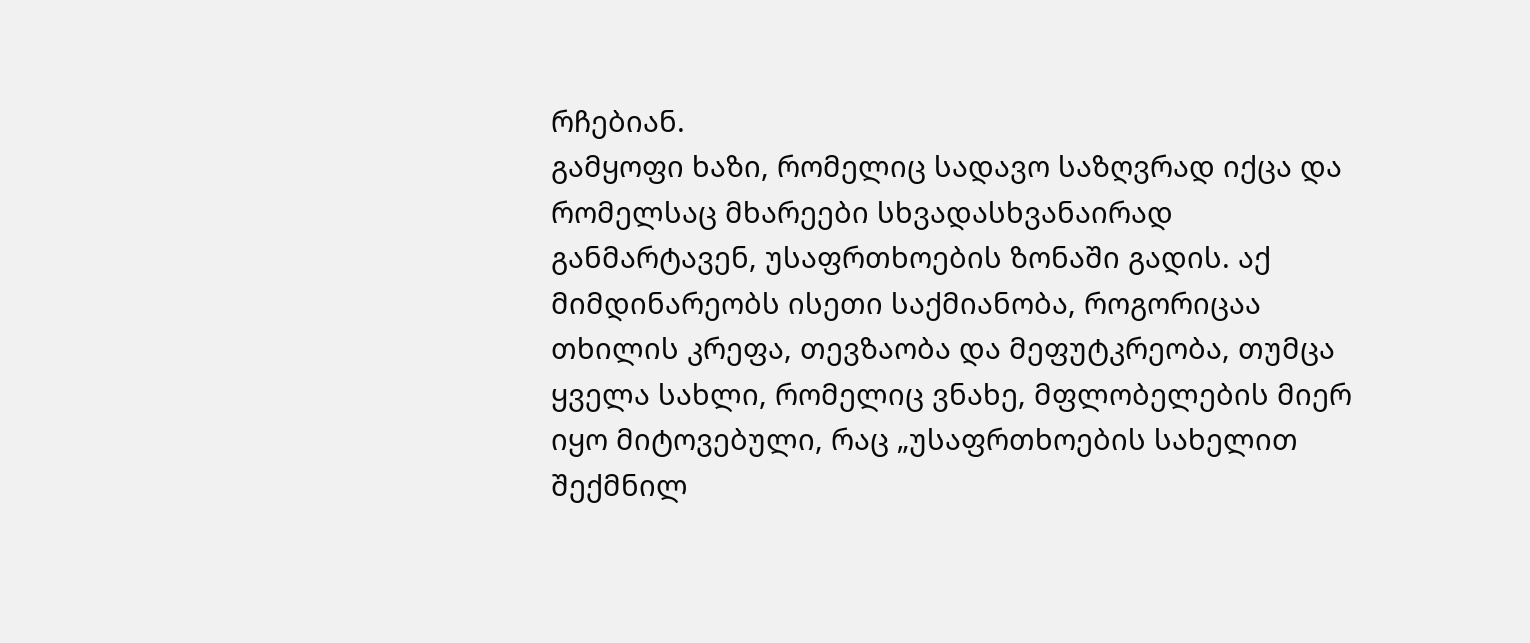რჩებიან.
გამყოფი ხაზი, რომელიც სადავო საზღვრად იქცა და რომელსაც მხარეები სხვადასხვანაირად განმარტავენ, უსაფრთხოების ზონაში გადის. აქ მიმდინარეობს ისეთი საქმიანობა, როგორიცაა თხილის კრეფა, თევზაობა და მეფუტკრეობა, თუმცა ყველა სახლი, რომელიც ვნახე, მფლობელების მიერ იყო მიტოვებული, რაც „უსაფრთხოების სახელით შექმნილ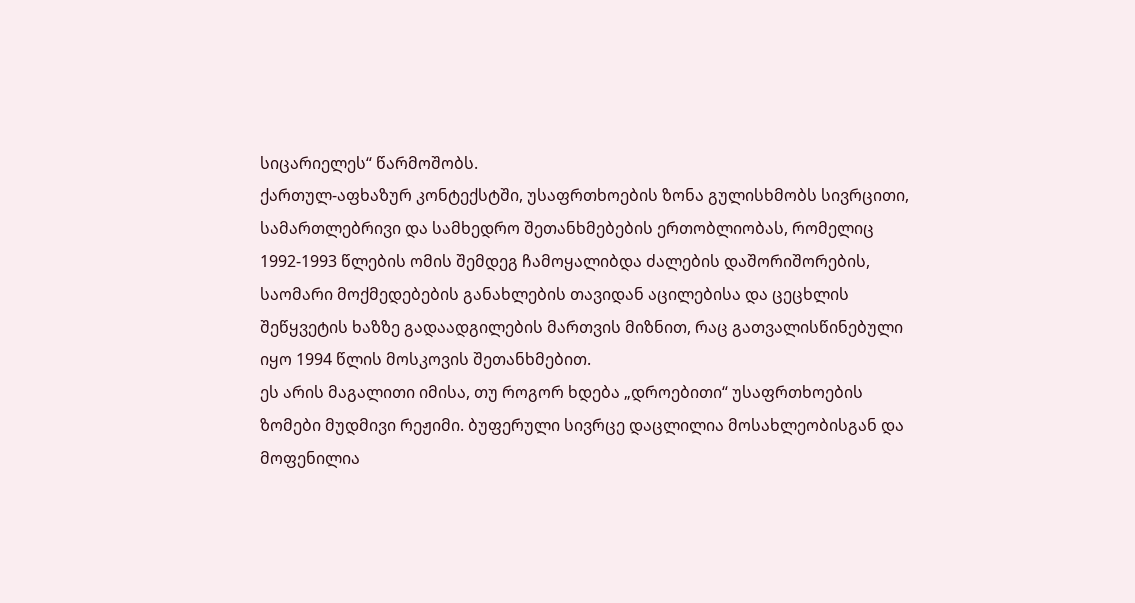სიცარიელეს“ წარმოშობს.
ქართულ-აფხაზურ კონტექსტში, უსაფრთხოების ზონა გულისხმობს სივრცითი, სამართლებრივი და სამხედრო შეთანხმებების ერთობლიობას, რომელიც 1992-1993 წლების ომის შემდეგ ჩამოყალიბდა ძალების დაშორიშორების, საომარი მოქმედებების განახლების თავიდან აცილებისა და ცეცხლის შეწყვეტის ხაზზე გადაადგილების მართვის მიზნით, რაც გათვალისწინებული იყო 1994 წლის მოსკოვის შეთანხმებით.
ეს არის მაგალითი იმისა, თუ როგორ ხდება „დროებითი“ უსაფრთხოების ზომები მუდმივი რეჟიმი. ბუფერული სივრცე დაცლილია მოსახლეობისგან და მოფენილია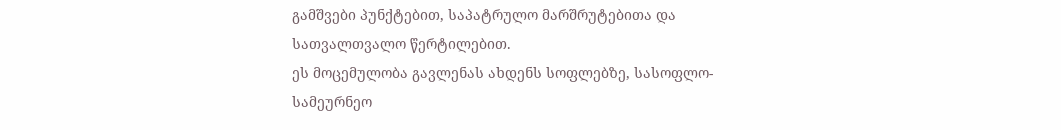გამშვები პუნქტებით, საპატრულო მარშრუტებითა და სათვალთვალო წერტილებით.
ეს მოცემულობა გავლენას ახდენს სოფლებზე, სასოფლო-სამეურნეო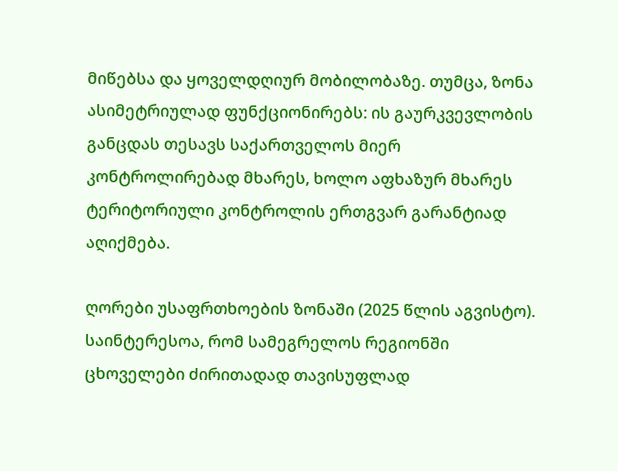მიწებსა და ყოველდღიურ მობილობაზე. თუმცა, ზონა ასიმეტრიულად ფუნქციონირებს: ის გაურკვევლობის განცდას თესავს საქართველოს მიერ კონტროლირებად მხარეს, ხოლო აფხაზურ მხარეს ტერიტორიული კონტროლის ერთგვარ გარანტიად აღიქმება.

ღორები უსაფრთხოების ზონაში (2025 წლის აგვისტო). საინტერესოა, რომ სამეგრელოს რეგიონში ცხოველები ძირითადად თავისუფლად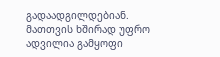გადაადგილდებიან. მათთვის ხშირად უფრო ადვილია გამყოფი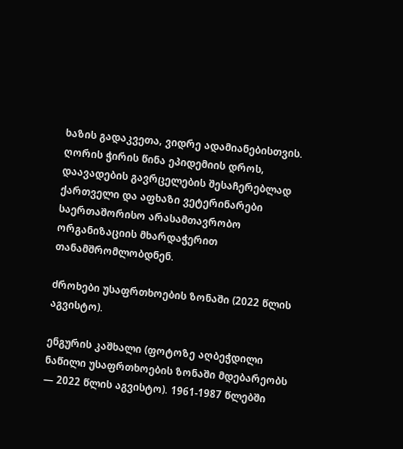ხაზის გადაკვეთა, ვიდრე ადამიანებისთვის. ღორის ჭირის წინა ეპიდემიის დროს, დაავადების გავრცელების შესაჩერებლად ქართველი და აფხაზი ვეტერინარები საერთაშორისო არასამთავრობო ორგანიზაციის მხარდაჭერით თანამშრომლობდნენ.

ძროხები უსაფრთხოების ზონაში (2022 წლის აგვისტო).

ენგურის კაშხალი (ფოტოზე აღბეჭდილი ნაწილი უსაფრთხოების ზონაში მდებარეობს — 2022 წლის აგვისტო). 1961-1987 წლებში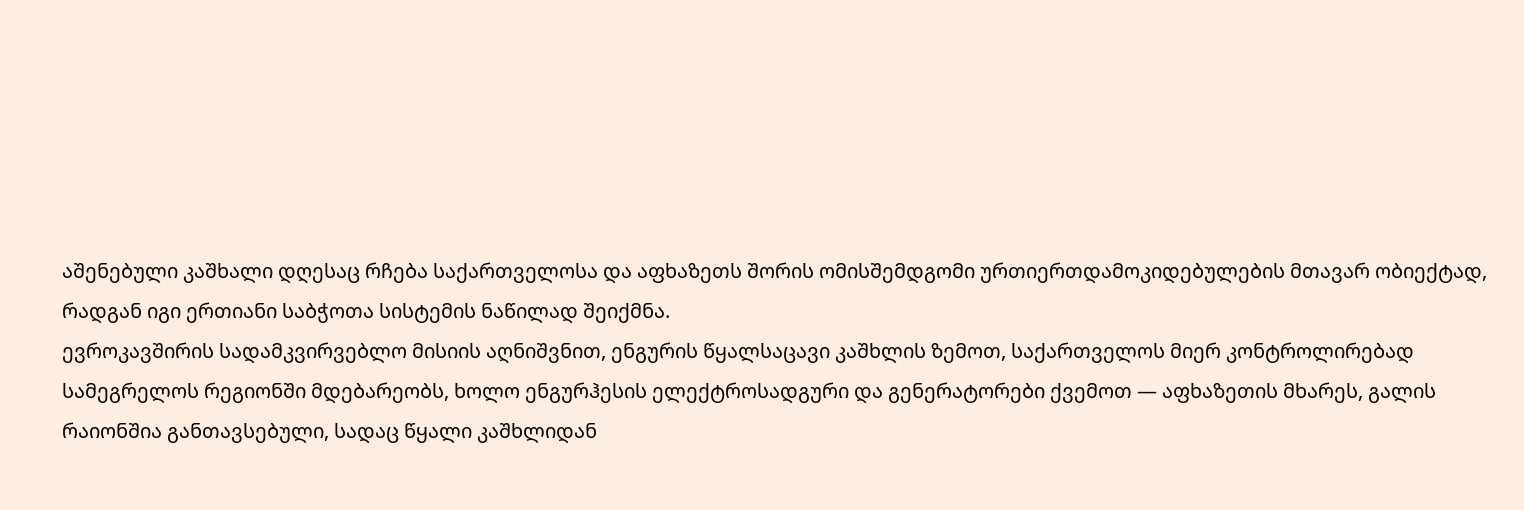აშენებული კაშხალი დღესაც რჩება საქართველოსა და აფხაზეთს შორის ომისშემდგომი ურთიერთდამოკიდებულების მთავარ ობიექტად, რადგან იგი ერთიანი საბჭოთა სისტემის ნაწილად შეიქმნა.
ევროკავშირის სადამკვირვებლო მისიის აღნიშვნით, ენგურის წყალსაცავი კაშხლის ზემოთ, საქართველოს მიერ კონტროლირებად სამეგრელოს რეგიონში მდებარეობს, ხოლო ენგურჰესის ელექტროსადგური და გენერატორები ქვემოთ — აფხაზეთის მხარეს, გალის რაიონშია განთავსებული, სადაც წყალი კაშხლიდან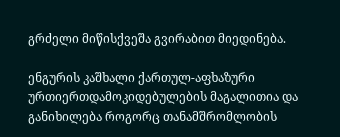გრძელი მიწისქვეშა გვირაბით მიედინება.

ენგურის კაშხალი ქართულ-აფხაზური ურთიერთდამოკიდებულების მაგალითია და განიხილება როგორც თანამშრომლობის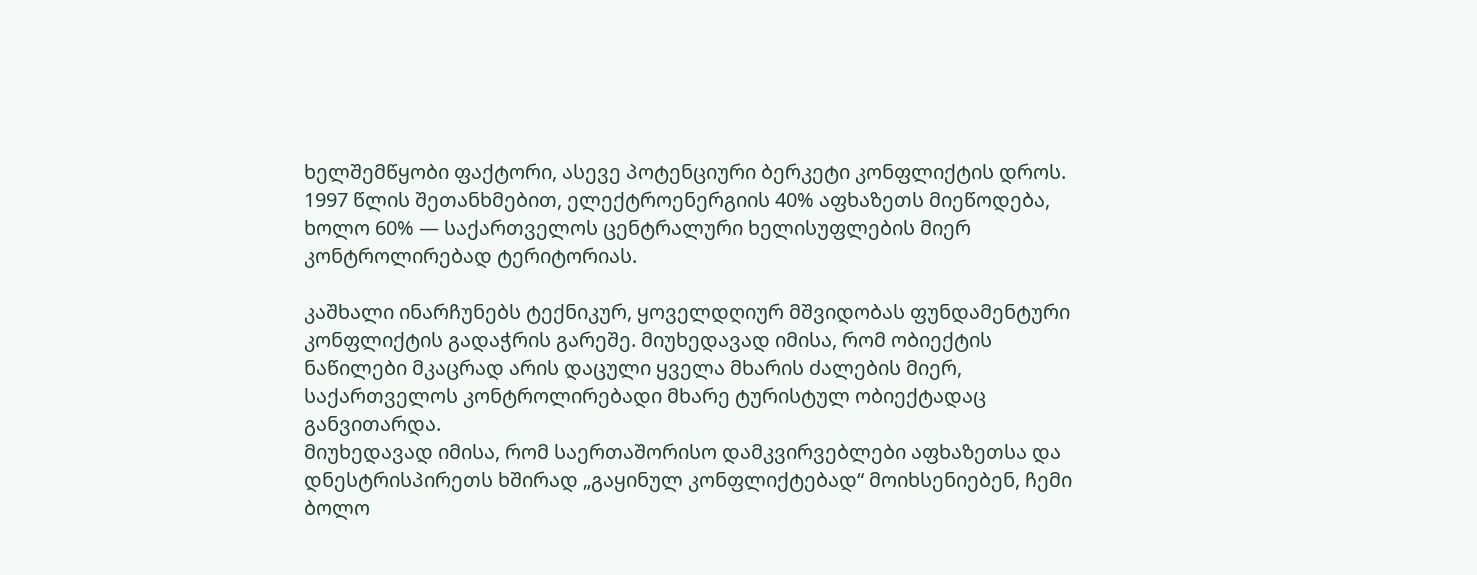ხელშემწყობი ფაქტორი, ასევე პოტენციური ბერკეტი კონფლიქტის დროს. 1997 წლის შეთანხმებით, ელექტროენერგიის 40% აფხაზეთს მიეწოდება, ხოლო 60% — საქართველოს ცენტრალური ხელისუფლების მიერ კონტროლირებად ტერიტორიას.

კაშხალი ინარჩუნებს ტექნიკურ, ყოველდღიურ მშვიდობას ფუნდამენტური კონფლიქტის გადაჭრის გარეშე. მიუხედავად იმისა, რომ ობიექტის ნაწილები მკაცრად არის დაცული ყველა მხარის ძალების მიერ, საქართველოს კონტროლირებადი მხარე ტურისტულ ობიექტადაც განვითარდა.
მიუხედავად იმისა, რომ საერთაშორისო დამკვირვებლები აფხაზეთსა და დნესტრისპირეთს ხშირად „გაყინულ კონფლიქტებად“ მოიხსენიებენ, ჩემი ბოლო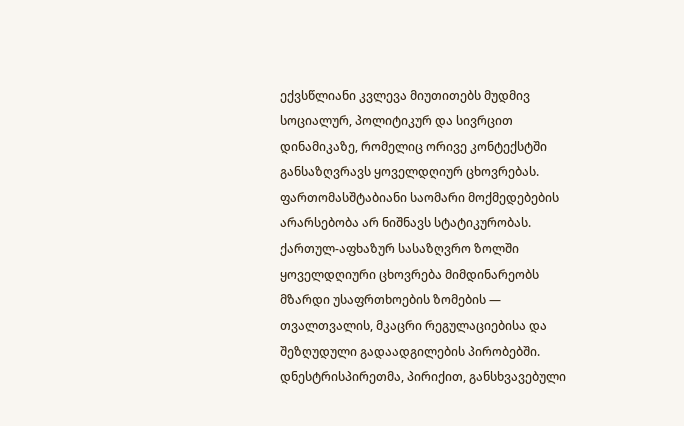ექვსწლიანი კვლევა მიუთითებს მუდმივ სოციალურ, პოლიტიკურ და სივრცით დინამიკაზე, რომელიც ორივე კონტექსტში განსაზღვრავს ყოველდღიურ ცხოვრებას. ფართომასშტაბიანი საომარი მოქმედებების არარსებობა არ ნიშნავს სტატიკურობას.
ქართულ-აფხაზურ სასაზღვრო ზოლში ყოველდღიური ცხოვრება მიმდინარეობს მზარდი უსაფრთხოების ზომების — თვალთვალის, მკაცრი რეგულაციებისა და შეზღუდული გადაადგილების პირობებში. დნესტრისპირეთმა, პირიქით, განსხვავებული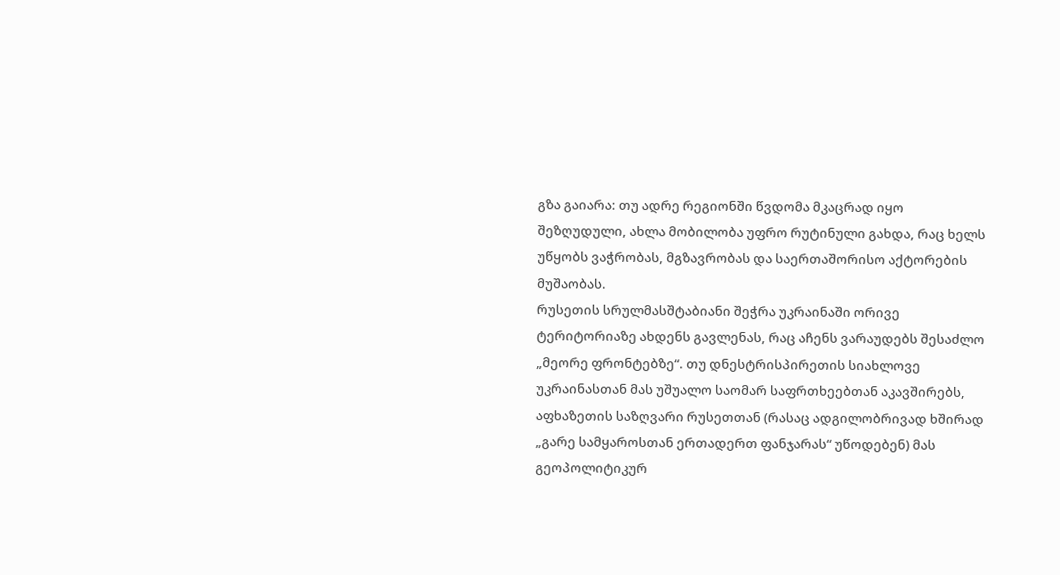გზა გაიარა: თუ ადრე რეგიონში წვდომა მკაცრად იყო შეზღუდული, ახლა მობილობა უფრო რუტინული გახდა, რაც ხელს უწყობს ვაჭრობას, მგზავრობას და საერთაშორისო აქტორების მუშაობას.
რუსეთის სრულმასშტაბიანი შეჭრა უკრაინაში ორივე ტერიტორიაზე ახდენს გავლენას, რაც აჩენს ვარაუდებს შესაძლო „მეორე ფრონტებზე“. თუ დნესტრისპირეთის სიახლოვე უკრაინასთან მას უშუალო საომარ საფრთხეებთან აკავშირებს, აფხაზეთის საზღვარი რუსეთთან (რასაც ადგილობრივად ხშირად „გარე სამყაროსთან ერთადერთ ფანჯარას“ უწოდებენ) მას გეოპოლიტიკურ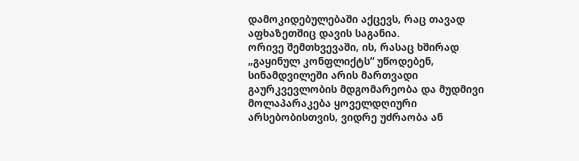დამოკიდებულებაში აქცევს, რაც თავად აფხაზეთშიც დავის საგანია.
ორივე შემთხვევაში, ის, რასაც ხშირად „გაყინულ კონფლიქტს“ უწოდებენ, სინამდვილეში არის მართვადი გაურკვევლობის მდგომარეობა და მუდმივი მოლაპარაკება ყოველდღიური არსებობისთვის, ვიდრე უძრაობა ან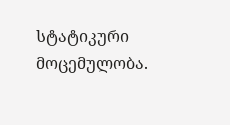სტატიკური მოცემულობა.